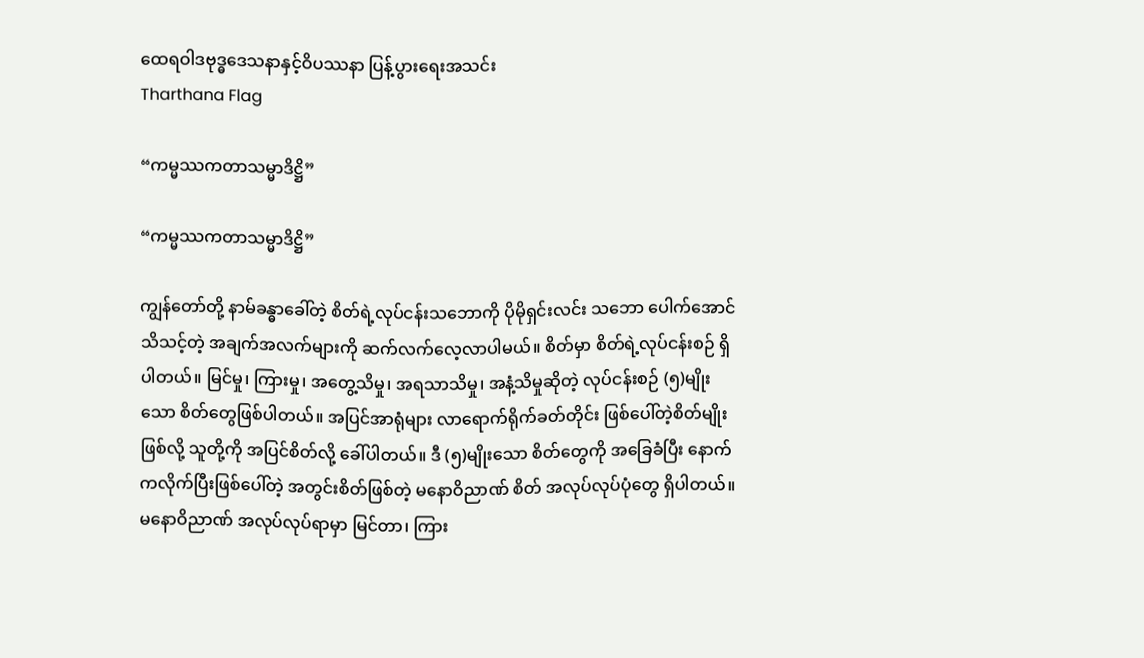ထေရဝါဒဗုဒ္ဓဒေသနာနှင့်ဝိပဿနာ ပြန့်ပွားရေးအသင်း
Tharthana Flag

“ကမ္မဿကတာသမ္မာဒိဋ္ဌိ”

“ကမ္မဿကတာသမ္မာဒိဋ္ဌိ”

ကျွန်တော်တို့ နာမ်ခန္ဓာခေါ်တဲ့ စိတ်ရဲ့လုပ်ငန်းသဘောကို ပိုမိုရှင်းလင်း သဘော ပေါက်အောင် သိသင့်တဲ့ အချက်အလက်များကို ဆက်လက်လေ့လာပါမယ်။ စိတ်မှာ စိတ်ရဲ့လုပ်ငန်းစဉ် ရှိပါတယ်။ မြင်မှု၊ ကြားမှု၊ အတွေ့သိမှု၊ အရသာသိမှု၊ အနံ့သိမှုဆိုတဲ့ လုပ်ငန်းစဉ် (၅)မျိုးသော စိတ်တွေဖြစ်ပါတယ်။ အပြင်အာရုံများ လာရောက်ရိုက်ခတ်တိုင်း ဖြစ်ပေါ်တဲ့စိတ်မျိုးဖြစ်လို့ သူတို့ကို အပြင်စိတ်လို့ ခေါ်ပါတယ်။ ဒီ (၅)မျိုးသော စိတ်တွေကို အခြေခံပြီး နောက်ကလိုက်ပြီးဖြစ်ပေါ်တဲ့ အတွင်းစိတ်ဖြစ်တဲ့ မနောဝိညာဏ် စိတ် အလုပ်လုပ်ပုံတွေ ရှိပါတယ်။ မနောဝိညာဏ် အလုပ်လုပ်ရာမှာ မြင်တာ၊ ကြား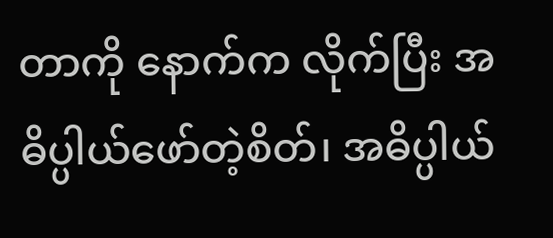တာကို နောက်က လိုက်ပြီး အဓိပ္ပါယ်ဖော်တဲ့စိတ်၊ အဓိပ္ပါယ်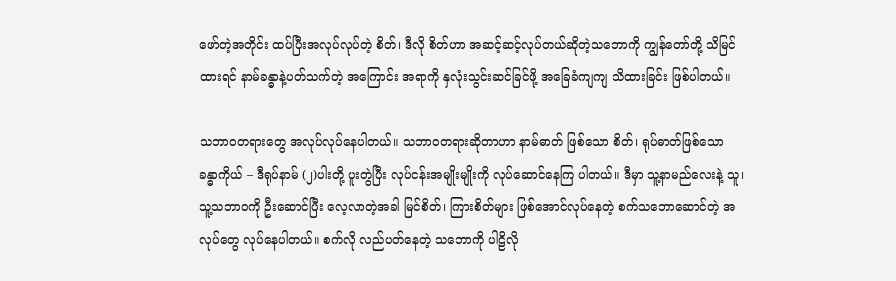ဖော်တဲ့အတိုင်း ထပ်ပြီးအလုပ်လုပ်တဲ့ စိတ်၊ ဒီလို စိတ်ဟာ အဆင့်ဆင့်လုပ်တယ်ဆိုတဲ့သဘောကို ကျွန်တော်တို့ သိမြင်ထားရင် နာမ်ခန္ဓာနဲ့ပတ်သက်တဲ့ အကြောင်း အရာကို နှလုံးသွင်းဆင်ခြင်ဖို့ အခြေခံကျကျ သိထားခြင်း ဖြစ်ပါတယ်။

သဘာဝတရားတွေ အလုပ်လုပ်နေပါတယ်။ သဘာဝတရားဆိုတာဟာ နာမ်ဓာတ် ဖြစ်သော စိတ်၊ ရုပ်ဓာတ်ဖြစ်သော ခန္ဓာကိုယ် – ဒီရုပ်နာမ် (၂)ပါးတို့ ပူးတွဲပြီး လုပ်ငန်းအမျိုးမျိုးကို လုပ်ဆောင်နေကြ ပါတယ်။ ဒီမှာ သူ့နာမည်လေးနဲ့ သူ၊ သူ့သဘာဝကို ဦးဆောင်ပြီး လေ့လာတဲ့အခါ မြင်စိတ်၊ ကြားစိတ်များ ဖြစ်အောင်လုပ်နေတဲ့ စက်သဘောဆောင်တဲ့ အလုပ်တွေ လုပ်နေပါတယ်။ စက်လို လည်ပတ်နေတဲ့ သဘောကို ပါဠိလို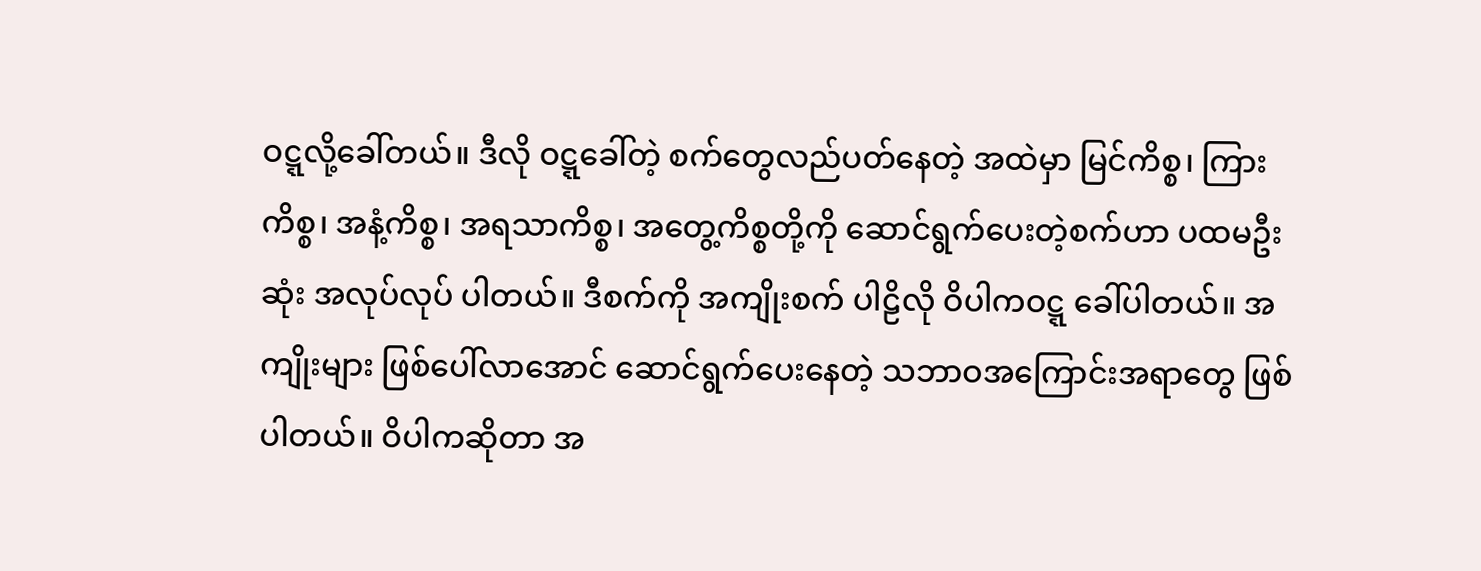ဝဋ္ဋလို့ခေါ်တယ်။ ဒီလို ဝဋ္ဋခေါ်တဲ့ စက်တွေလည်ပတ်နေတဲ့ အထဲမှာ မြင်ကိစ္စ၊ ကြား ကိစ္စ၊ အနံ့ကိစ္စ၊ အရသာကိစ္စ၊ အတွေ့ကိစ္စတို့ကို ဆောင်ရွက်ပေးတဲ့စက်ဟာ ပထမဦးဆုံး အလုပ်လုပ် ပါတယ်။ ဒီစက်ကို အကျိုးစက် ပါဠိလို ဝိပါကဝဋ္ဋ ခေါ်ပါတယ်။ အကျိုးများ ဖြစ်ပေါ်လာအောင် ဆောင်ရွက်ပေးနေတဲ့ သဘာဝအကြောင်းအရာတွေ ဖြစ်ပါတယ်။ ဝိပါကဆိုတာ အ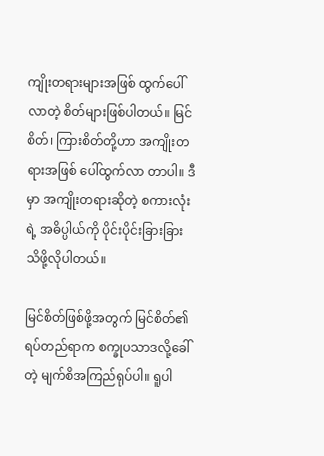ကျိုးတရားများအဖြစ် ထွက်ပေါ်လာတဲ့ စိတ်များဖြစ်ပါတယ်။ မြင်စိတ်၊ ကြားစိတ်တို့ဟာ အကျိုးတရားအဖြစ် ပေါ်ထွက်လာ တာပါ။ ဒီမှာ အကျိုးတရားဆိုတဲ့ စကားလုံးရဲ့ အဓိပ္ပါယ်ကို ပိုင်းပိုင်းခြားခြား သိဖို့လိုပါတယ်။

မြင်စိတ်ဖြစ်ဖို့အတွက် မြင်စိတ်၏ ရပ်တည်ရာက စက္ခုပသာဒလို့ခေါ်တဲ့ မျက်စိအကြည်ရုပ်ပါ။ ရူပါ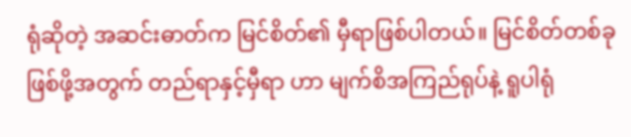ရုံဆိုတဲ့ အဆင်းဓာတ်က မြင်စိတ်၏ မှီရာဖြစ်ပါတယ်။ မြင်စိတ်တစ်ခု ဖြစ်ဖို့အတွက် တည်ရာနှင့်မှီရာ ဟာ မျက်စိအကြည်ရုပ်နဲ့ ရူပါရုံ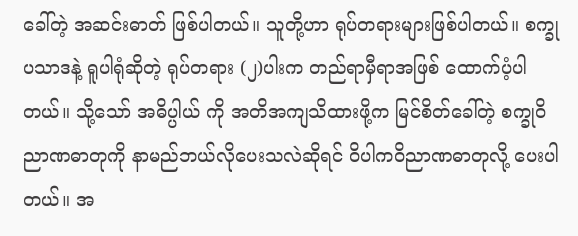ခေါ်တဲ့ အဆင်းဓာတ် ဖြစ်ပါတယ်။ သူတို့ဟာ ရုပ်တရားများဖြစ်ပါတယ်။ စက္ခုပသာဒနဲ့ ရူပါရုံဆိုတဲ့ ရုပ်တရား (၂)ပါးက တည်ရာမှီရာအဖြစ် ထောက်ပံ့ပါတယ်။ သို့သော် အဓိပ္ပါယ် ကို အတိအကျသိထားဖို့က မြင်စိတ်ခေါ်တဲ့ စက္ခုဝိညာဏဓာတုကို နာမည်ဘယ်လိုပေးသလဲဆိုရင် ဝိပါကဝိညာဏဓာတုလို့ ပေးပါတယ်။ အ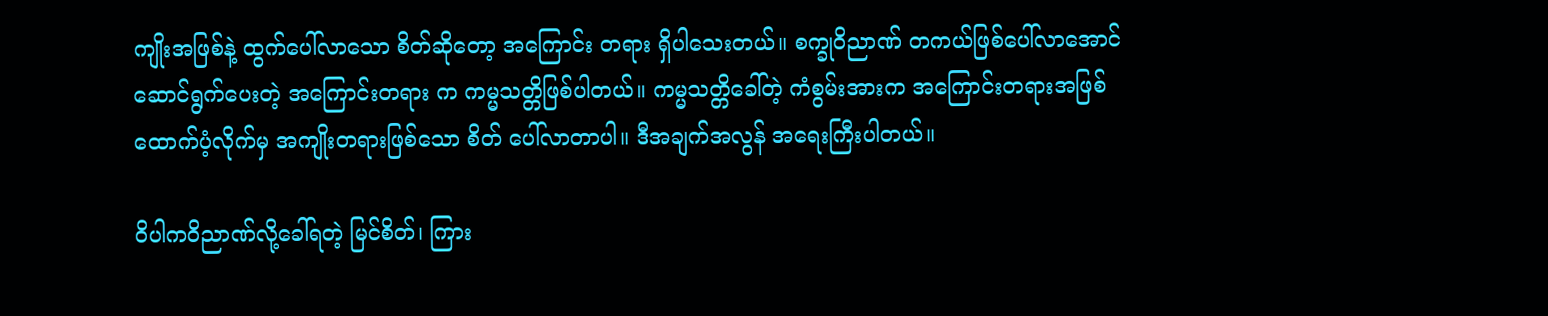ကျိုးအဖြစ်နဲ့ ထွက်ပေါ်လာသော စိတ်ဆိုတော့ အကြောင်း တရား ရှိပါသေးတယ်။ စက္ခုဝိညာဏ် တကယ်ဖြစ်ပေါ်လာအောင် ဆောင်ရွက်ပေးတဲ့ အကြောင်းတရား က ကမ္မသတ္တိဖြစ်ပါတယ်။ ကမ္မသတ္တိခေါ်တဲ့ ကံစွမ်းအားက အကြောင်းတရားအဖြစ် ထောက်ပံ့လိုက်မှ အကျိုးတရားဖြစ်သော စိတ် ပေါ်လာတာပါ။ ဒီအချက်အလွန် အရေးကြီးပါတယ်။

ဝိပါကဝိညာဏ်လို့ခေါ်ရတဲ့ မြင်စိတ်၊ ကြား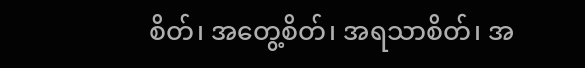စိတ်၊ အတွေ့စိတ်၊ အရသာစိတ်၊ အ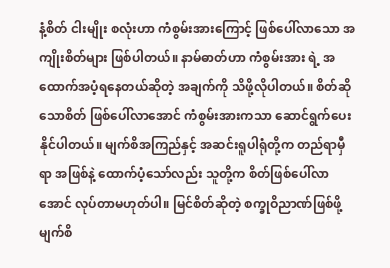နံ့စိတ် ငါးမျိုး စလုံးဟာ ကံစွမ်းအားကြောင့် ဖြစ်ပေါ်လာသော အကျိုးစိတ်များ ဖြစ်ပါတယ်။ နာမ်ဓာတ်ဟာ ကံစွမ်းအား ရဲ့ အထောက်အပံ့ရနေတယ်ဆိုတဲ့ အချက်ကို သိဖို့လိုပါတယ်။ စိတ်ဆိုသောစိတ် ဖြစ်ပေါ်လာအောင် ကံစွမ်းအားကသာ ဆောင်ရွက်ပေးနိုင်ပါတယ်။ မျက်စိအကြည်နှင့် အဆင်းရူပါရုံတို့က တည်ရာမှီရာ အဖြစ်နဲ့ ထောက်ပံ့သော်လည်း သူတို့က စိတ်ဖြစ်ပေါ်လာအောင် လုပ်တာမဟုတ်ပါ။ မြင်စိတ်ဆိုတဲ့ စက္ခုဝိညာဏ်ဖြစ်ဖို့ မျက်စိ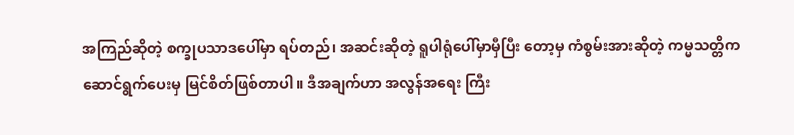အကြည်ဆိုတဲ့ စက္ခုပသာဒပေါ်မှာ ရပ်တည်၊ အဆင်းဆိုတဲ့ ရူပါရုံပေါ်မှာမှီပြီး တော့မှ ကံစွမ်းအားဆိုတဲ့ ကမ္မသတ္တိက ဆောင်ရွက်ပေးမှ မြင်စိတ်ဖြစ်တာပါ။ ဒီအချက်ဟာ အလွန်အရေး ကြီး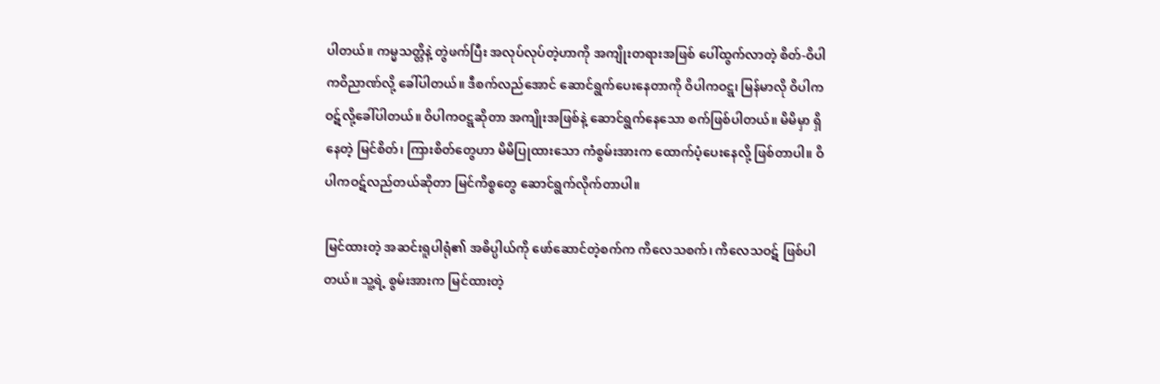ပါတယ်။ ကမ္မသတ္တိနဲ့ တွဲဖက်ပြီး အလုပ်လုပ်တဲ့ဟာကို အကျိုးတရားအဖြစ် ပေါ်ထွက်လာတဲ့ စိတ်-ဝိပါကဝိညာဏ်လို့ ခေါ်ပါတယ်။ ဒီစက်လည်အောင် ဆောင်ရွက်ပေးနေတာကို ဝိပါကဝဋ္ဋ၊ မြန်မာလို ဝိပါကဝဋ်လို့ခေါ်ပါတယ်။ ဝိပါကဝဋ္ဋဆိုတာ အကျိုးအဖြစ်နဲ့ ဆောင်ရွက်နေသော စက်ဖြစ်ပါတယ်။ မိမိမှာ ရှိနေတဲ့ မြင်စိတ်၊ ကြားစိတ်တွေဟာ မိမိပြုထားသော ကံစွမ်းအားက ထောက်ပံ့ပေးနေလို့ ဖြစ်တာပါ။ ဝိပါကဝဋ်လည်တယ်ဆိုတာ မြင်ကိစ္စတွေ ဆောင်ရွက်လိုက်တာပါ။

မြင်ထားတဲ့ အဆင်းရူပါရုံ၏ အဓိပ္ပါယ်ကို ဖော်ဆောင်တဲ့စက်က ကိလေသစက်၊ ကိလေသဝဋ် ဖြစ်ပါတယ်။ သူ့ရဲ့ စွမ်းအားက မြင်ထားတဲ့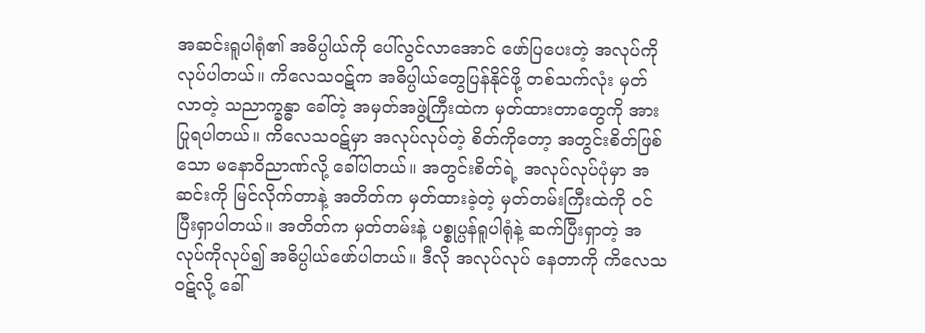အဆင်းရူပါရုံ၏ အဓိပ္ပါယ်ကို ပေါ်လွင်လာအောင် ဖော်ပြပေးတဲ့ အလုပ်ကို လုပ်ပါတယ်။ ကိလေသဝဋ်က အဓိပ္ပါယ်တွေပြန်နိုင်ဖို့ တစ်သက်လုံး မှတ်လာတဲ့ သညာက္ခန္ဓာ ခေါ်တဲ့ အမှတ်အဖွဲ့ကြီးထဲက မှတ်ထားတာတွေကို အားပြုရပါတယ်။ ကိလေသဝဋ်မှာ အလုပ်လုပ်တဲ့ စိတ်ကို‌တော့ အတွင်းစိတ်ဖြစ်သော မနောဝိညာဏ်လို့ ခေါ်ပါတယ်။ အတွင်းစိတ်ရဲ့ အလုပ်လုပ်ပုံမှာ အဆင်းကို မြင်လိုက်တာနဲ့ အတိတ်က မှတ်ထားခဲ့တဲ့ မှတ်တမ်းကြီးထဲကို ဝင်ပြီးရှာပါတယ်။ အတိတ်က မှတ်တမ်းနဲ့ ပစ္စုပ္ပန်ရူပါရုံနဲ့ ဆက်ပြီးရှာတဲ့ အလုပ်ကိုလုပ်၍ အဓိပ္ပါယ်ဖော်ပါတယ်။ ဒီလို အလုပ်လုပ် နေတာကို ကိလေသဝဋ်လို့ ခေါ်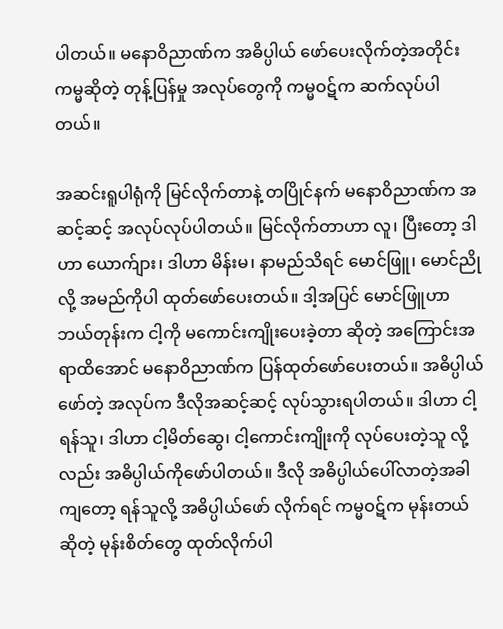ပါတယ်။ မနောဝိညာဏ်က အဓိပ္ပါယ် ဖော်ပေးလိုက်တဲ့အတိုင်း ကမ္မဆိုတဲ့ တုန့်ပြန်မှု အလုပ်တွေကို ကမ္မဝဋ်က ဆက်လုပ်ပါတယ်။

အဆင်းရူပါရုံကို မြင်လိုက်တာနဲ့ တပြိုင်နက် မနောဝိညာဏ်က အဆင့်ဆင့် အလုပ်လုပ်ပါတယ်။ မြင်လိုက်တာဟာ လူ၊ ပြီးတော့ ဒါဟာ ယောက်ျား၊ ဒါဟာ မိန်းမ၊ နာမည်သိရင် မောင်ဖြူ၊ မောင်ညိုလို့ အမည်ကိုပါ ထုတ်ဖော်ပေးတယ်။ ဒါ့အပြင် မောင်ဖြူဟာ ဘယ်တုန်းက ငါ့ကို မကောင်းကျိုးပေးခဲ့တာ ဆိုတဲ့ အကြောင်းအရာထိအောင် မနောဝိညာဏ်က ပြန်ထုတ်ဖော်ပေးတယ်။ အဓိပ္ပါယ်ဖော်တဲ့ အလုပ်က ဒီလိုအဆင့်ဆင့် လုပ်သွားရပါတယ်။ ဒါဟာ ငါ့ရန်သူ၊ ဒါဟာ ငါ့မိတ်ဆွေ၊ ငါ့ကောင်းကျိုးကို လုပ်ပေးတဲ့သူ လို့လည်း အဓိပ္ပါယ်ကိုဖော်ပါတယ်။ ဒီလို အဓိပ္ပါယ်ပေါ်လာတဲ့အခါကျတော့ ရန်သူလို့ အဓိပ္ပါယ်ဖော် လိုက်ရင် ကမ္မဝဋ်က မုန်းတယ်ဆိုတဲ့ မုန်းစိတ်တွေ ထုတ်လိုက်ပါ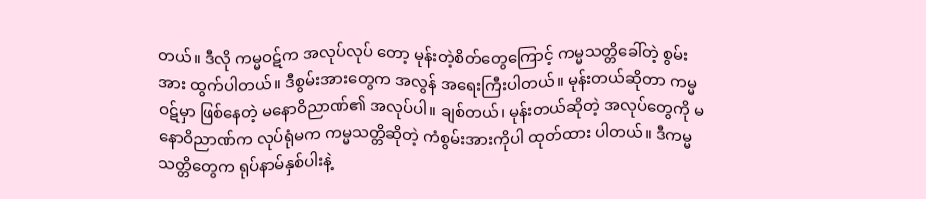တယ်။ ဒီလို ကမ္မဝဋ်က အလုပ်လုပ် တော့ မုန်းတဲ့စိတ်တွေကြောင့် ကမ္မသတ္တိခေါ်တဲ့ စွမ်းအား ထွက်ပါတယ်။ ဒီစွမ်းအားတွေက အလွန် အရေးကြီးပါတယ်။ မုန်းတယ်ဆိုတာ ကမ္မဝဋ်မှာ ဖြစ်နေတဲ့ မနောဝိညာဏ်၏ အလုပ်ပါ။ ချစ်တယ်၊ မုန်းတယ်ဆိုတဲ့ အလုပ်တွေကို မနောဝိညာဏ်က လုပ်ရုံမက ကမ္မသတ္တိဆိုတဲ့ ကံစွမ်းအားကိုပါ ထုတ်ထား ပါတယ်။ ဒီကမ္မသတ္တိတွေက ရုပ်နာမ်နှစ်ပါးနဲ့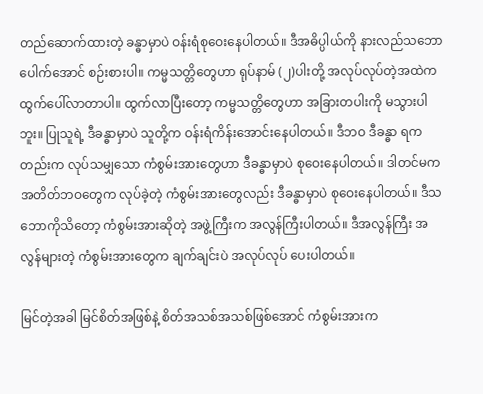တည်ဆောက်ထားတဲ့ ခန္ဓာမှာပဲ ဝန်းရံစုဝေးနေပါတယ်။ ဒီအဓိပ္ပါယ်ကို နားလည်သဘောပေါက်အောင် စဉ်းစားပါ။ ကမ္မသတ္တိတွေဟာ ရုပ်နာမ် (၂)ပါးတို့ အလုပ်လုပ်တဲ့အထဲက ထွက်ပေါ်လာတာပါ။ ထွက်လာပြီးတော့ ကမ္မသတ္တိတွေဟာ အခြားတပါးကို မသွားပါဘူး။ ပြုသူရဲ့ ဒီခန္ဓာမှာပဲ သူတို့က ဝန်းရံကိန်းအောင်းနေပါတယ်။ ဒီဘဝ ဒီခန္ဓာ ရကတည်းက လုပ်သမျှသော ကံစွမ်းအားတွေဟာ ဒီခန္ဓာမှာပဲ စုဝေးနေပါတယ်။ ဒါတင်မက အတိတ်ဘဝတွေက လုပ်ခဲ့တဲ့ ကံစွမ်းအားတွေလည်း ဒီခန္ဓာမှာပဲ စုဝေးနေပါတယ်။ ဒီသဘောကိုသိတော့ ကံစွမ်းအားဆိုတဲ့ အဖွဲ့ကြီးက အလွန်ကြီးပါတယ်။ ဒီအလွန်ကြီး အလွန်များတဲ့ ကံစွမ်းအားတွေက ချက်ချင်းပဲ အလုပ်လုပ် ပေးပါတယ်။

မြင်တဲ့အခါ မြင်စိတ်အဖြစ်နဲ့ စိတ်အသစ်အသစ်ဖြစ်အောင် ကံစွမ်းအားက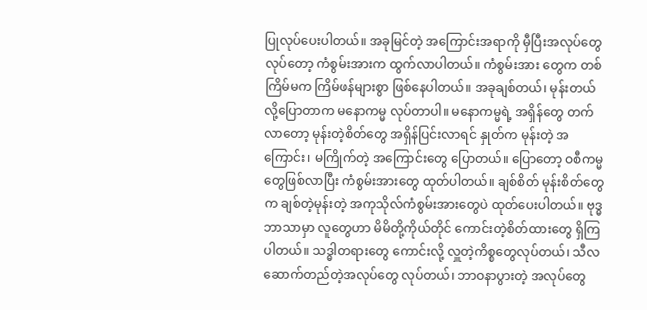ပြုလုပ်ပေးပါတယ်။ အခုမြင်တဲ့ အကြောင်းအရာကို မှီပြီးအလုပ်တွေလုပ်တော့ ကံစွမ်းအားက ထွက်လာပါတယ်။ ကံစွမ်းအား တွေက တစ်ကြိမ်မက ကြိမ်ဖန်များစွာ ဖြစ်နေပါတယ်။ အခုချစ်တယ်၊ မုန်းတယ်လို့ပြောတာက မနောကမ္မ လုပ်တာပါ။ မနောကမ္မရဲ့ အရှိန်တွေ တက်လာတော့ မုန်းတဲ့စိတ်တွေ အရှိန်ပြင်းလာရင် နှုတ်က မုန်းတဲ့ အကြောင်း၊ မကြိုက်တဲ့ အကြောင်းတွေ ပြောတယ်။ ပြောတော့ ဝစီကမ္မတွေဖြစ်လာပြီး ကံစွမ်းအားတွေ ထုတ်ပါတယ်။ ချစ်စိတ် မုန်းစိတ်တွေက ချစ်တဲ့မုန်းတဲ့ အကုသိုလ်ကံစွမ်းအားတွေပဲ ထုတ်ပေးပါတယ်။ ဗုဒ္ဓဘာသာမှာ လူတွေဟာ မိမိတို့ကိုယ်တိုင် ကောင်းတဲ့စိတ်ထားတွေ ရှိကြပါတယ်။ သဒ္ဓါတရားတွေ ကောင်းလို့ လှူတဲ့ကိစ္စတွေလုပ်တယ်၊ သီလ ဆောက်တည်တဲ့အလုပ်တွေ လုပ်တယ်၊ ဘာဝနာပွားတဲ့ အလုပ်တွေ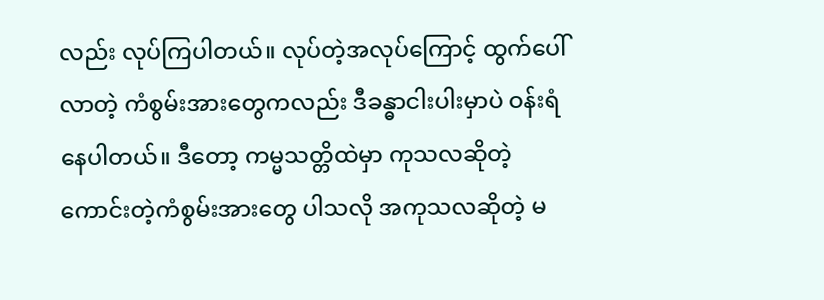လည်း လုပ်ကြပါတယ်။ လုပ်တဲ့အလုပ်ကြောင့် ထွက်ပေါ်လာတဲ့ ကံစွမ်းအားတွေကလည်း ဒီခန္ဓာငါးပါးမှာပဲ ဝန်းရံနေပါတယ်။ ဒီတော့ ကမ္မသတ္တိထဲမှာ ကုသလဆိုတဲ့ ကောင်းတဲ့ကံစွမ်းအားတွေ ပါသလို အကုသလဆိုတဲ့ မ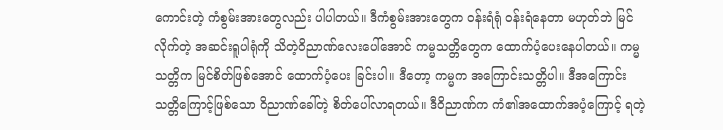ကောင်းတဲ့ ကံစွမ်းအားတွေလည်း ပါပါတယ်။ ဒီကံစွမ်းအားတွေက ဝန်းရံရုံ ဝန်းရံနေတာ မဟုတ်ဘဲ မြင်လိုက်တဲ့ အဆင်းရူပါရုံကို သိတဲ့ဝိညာဏ်လေးပေါ်အောင် ကမ္မသတ္တိတွေက ထောက်ပံ့ပေးနေပါတယ်။ ကမ္မသတ္တိက မြင်စိတ်ဖြစ်အောင် ထောက်ပံ့ပေး ခြင်းပါ။ ဒီတော့ ကမ္မက အကြောင်းသတ္တိပါ။ ဒီအကြောင်း သတ္တိကြောင့်ဖြစ်သော ဝိညာဏ်ခေါ်တဲ့ စိတ်ပေါ်လာရတယ်။ ဒီဝိညာဏ်က ကံ၏အထောက်အပံ့ကြောင့် ရတဲ့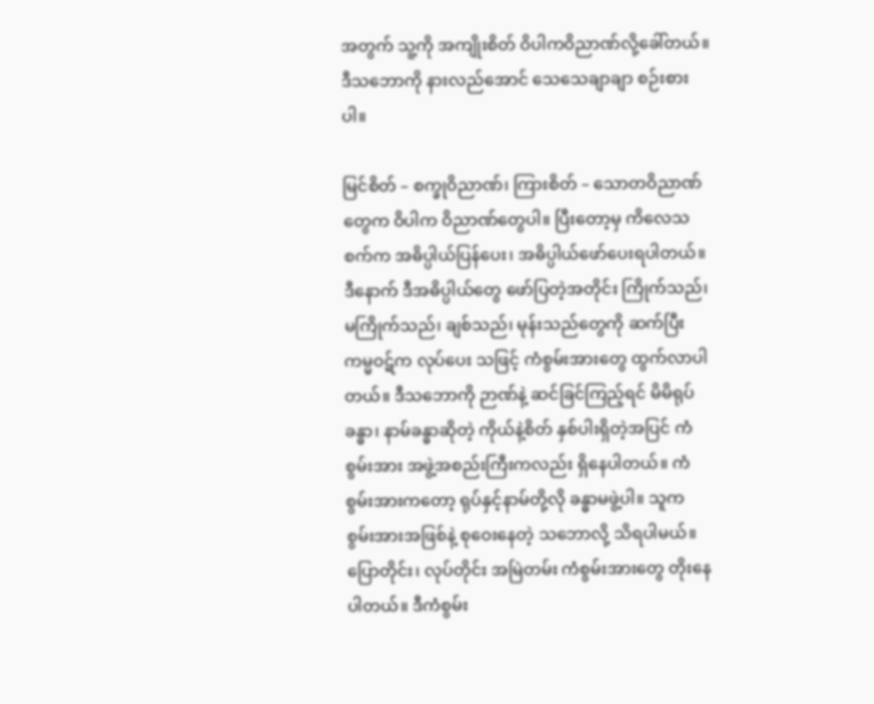အတွက် သူ့ကို အကျိုးစိတ် ဝိပါကဝိညာဏ်လို့ခေါ်တယ်။ ဒီသဘောကို နားလည်အောင် သေသေချာချာ စဉ်းစားပါ။

မြင်စိတ် – စက္ခုဝိညာဏ်၊ ကြားစိတ် – သောတဝိညာဏ်တွေက ဝိပါက ဝိညာဏ်တွေပါ။ ပြီးတော့မှ ကိလေသစက်က အဓိပ္ပါယ်ပြန်ပေး၊ အဓိပ္ပါယ်ဖော်ပေးရပါတယ်။ ဒီနောက် ဒီအဓိပ္ပါယ်တွေ ဖော်ပြတဲ့အတိုင်း ကြိုက်သည်၊ မကြိုက်သည်၊ ချစ်သည်၊ မုန်းသည်တွေကို ဆက်ပြီး ကမ္မဝဋ်က လုပ်ပေး သဖြင့် ကံစွမ်းအားတွေ ထွက်လာပါတယ်။ ဒီသဘောကို ဉာဏ်နဲ့ ဆင်ခြင်ကြည့်ရင် မိမိရုပ်ခန္ဓာ၊ နာမ်ခန္ဓာဆိုတဲ့ ကိုယ်နဲ့စိတ် နှစ်ပါးရှိတဲ့အပြင် ကံစွမ်းအား အဖွဲ့အစည်းကြီးကလည်း ရှိနေပါတယ်။ ကံစွမ်းအားကတော့ ရုပ်နှင့်နာမ်တို့လို ခန္ဓာမဖွဲ့ပါ။ သူက စွမ်းအားအဖြစ်နဲ့ စုဝေးနေတဲ့ သဘောလို့ သိရပါမယ်။ ပြောတိုင်း၊ လုပ်တိုင်း အမြဲတမ်း ကံစွမ်းအားတွေ တိုးနေပါတယ်။ ဒီကံစွမ်း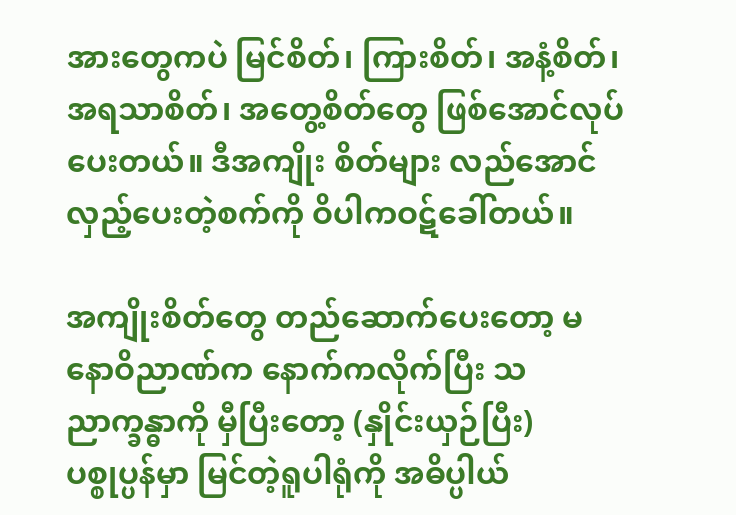အားတွေကပဲ မြင်စိတ်၊ ကြားစိတ်၊ အနံ့စိတ်၊ အရသာစိတ်၊ အတွေ့စိတ်တွေ ဖြစ်အောင်လုပ်ပေးတယ်။ ဒီအကျိုး စိတ်များ လည်အောင် လှည့်ပေးတဲ့စက်ကို ဝိပါကဝဋ်ခေါ်တယ်။

အကျိုးစိတ်တွေ တည်ဆောက်ပေးတော့ မနောဝိညာဏ်က နောက်ကလိုက်ပြီး သညာက္ခန္ဓာကို မှီပြီးတော့ (နှိုင်းယှဉ်ပြီး) ပစ္စုပ္ပန်မှာ မြင်တဲ့ရူပါရုံကို အဓိပ္ပါယ်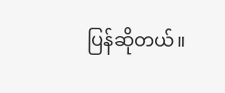ပြန်ဆိုတယ်။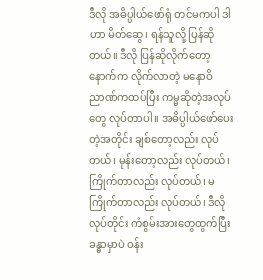ဒီလို အဓိပ္ပါယ်ဖော်ရုံ တင်မကပါ ဒါဟာ မိတ်ဆွေ၊ ရန်သူလို့ ပြန်ဆိုတယ်။ ဒီလို ပြန်ဆိုလိုက်တော့ နောက်က လိုက်လာတဲ့ မနောဝိညာဏ်ကထပ်ပြီး ကမ္မဆိုတဲ့အလုပ်တွေ လုပ်တာပါ။ အဓိပ္ပါယ်ဖော်ပေးတဲ့အတိုင်း ချစ်တော့လည်း လုပ်တယ်၊ မုန်းတော့လည်း လုပ်တယ်၊ ကြိုက်တာလည်း လုပ်တယ်၊ မကြိုက်တာလည်း လုပ်တယ်၊ ဒီလိုလုပ်တိုင်း ကံစွမ်းအားတွေထွက်ပြီး ခန္ဓာမှာပဲ ဝန်း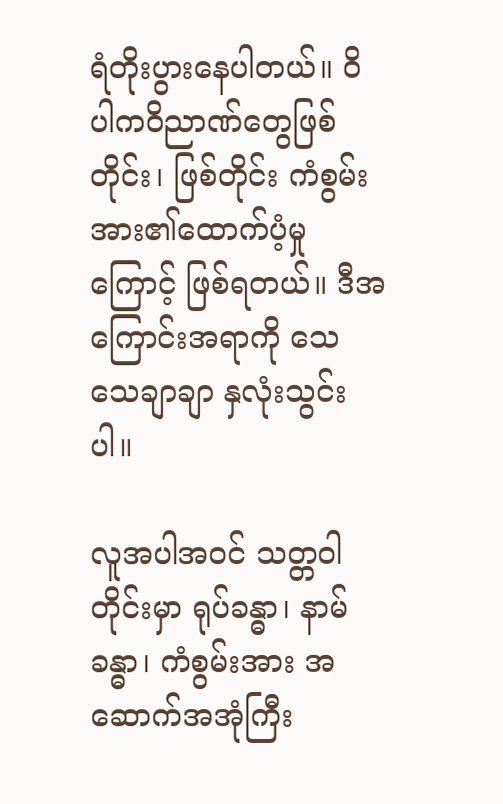ရံတိုးပွားနေပါတယ်။ ဝိပါကဝိညာဏ်တွေဖြစ်တိုင်း၊ ဖြစ်တိုင်း ကံစွမ်းအား၏ထောက်ပံ့မှုကြောင့် ဖြစ်ရတယ်။ ဒီအကြောင်းအရာကို သေသေချာချာ နှလုံးသွင်းပါ။

လူအပါအဝင် သတ္တဝါတိုင်းမှာ ရုပ်ခန္ဓာ၊ နာမ်ခန္ဓာ၊ ကံစွမ်းအား အဆောက်အအုံကြီး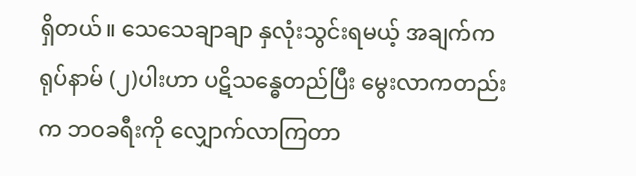ရှိတယ်။ သေသေချာချာ နှလုံးသွင်းရမယ့် အချက်က ရုပ်နာမ် (၂)ပါးဟာ ပဋိသန္ဓေတည်ပြီး မွေးလာကတည်းက ဘဝခရီးကို လျှောက်လာကြတာ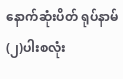နောက်ဆုံးပိတ် ရုပ်နာမ်(၂)ပါးစလုံး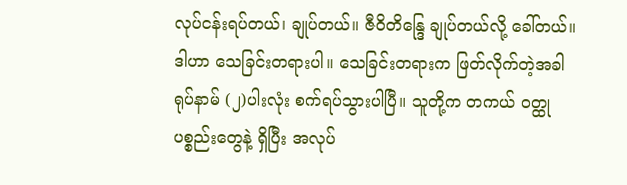လုပ်ငန်းရပ်တယ်၊ ချုပ်တယ်။ ဇီဝိတိန္ဒြေ ချုပ်တယ်လို့ ခေါ်တယ်။ ဒါဟာ သေခြင်းတရားပါ။ သေခြင်းတရားက ဖြတ်လိုက်တဲ့အခါ ရုပ်နာမ် (၂)ပါးလုံး စက်ရပ်သွားပါပြီ။ သူတို့က တကယ် ဝတ္ထုပစ္စည်းတွေနဲ့ ရှိပြီး အလုပ်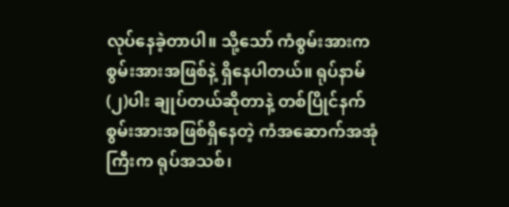လုပ်နေခဲ့တာပါ။ သို့သော် ကံစွမ်းအားက စွမ်းအားအဖြစ်နဲ့ ရှိနေပါတယ်။ ရုပ်နာမ် (၂)ပါး ချုပ်တယ်ဆိုတာနဲ့ တစ်ပြိုင်နက် စွမ်းအားအဖြစ်ရှိနေတဲ့ ကံအဆောက်အအုံကြီးက ရုပ်အသစ်၊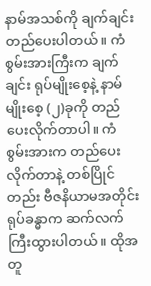နာမ်အသစ်ကို ချက်ချင်း တည်ပေးပါတယ်။ ကံစွမ်းအားကြီးက ချက်ချင်း ရုပ်မျိုးစေ့နဲ့ နာမ်မျိုးစေ့ (၂)ခုကို တည်ပေးလိုက်တာပါ။ ကံစွမ်းအားက တည်ပေးလိုက်တာနဲ့ တစ်ပြိုင်တည်း ဗီဇနိယာမအတိုင်း ရုပ်ခန္ဓာက ဆက်လက်ကြီးထွားပါတယ်။ ထိုအတူ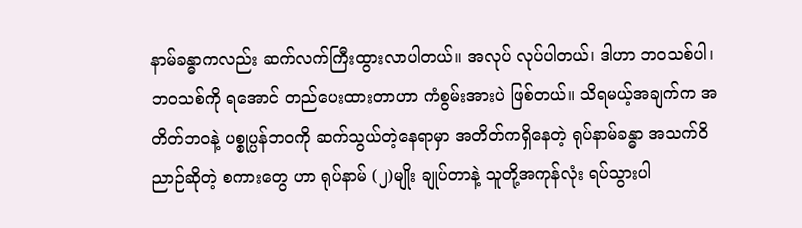နာမ်ခန္ဓာကလည်း ဆက်လက်ကြီးထွားလာပါတယ်။ အလုပ် လုပ်ပါတယ်၊ ဒါဟာ ဘဝသစ်ပါ၊ ဘဝသစ်ကို ရအောင် တည်ပေးထားတာဟာ ကံစွမ်းအားပဲ ဖြစ်တယ်။ သိရမယ့်အချက်က အတိတ်ဘဝနဲ့ ပစ္စုပ္ပန်ဘဝကို ဆက်သွယ်တဲ့နေရာမှာ အတိတ်ကရှိ‌နေတဲ့ ရုပ်နာမ်ခန္ဓာ အသက်ဝိညာဉ်ဆိုတဲ့ စကားတွေ ဟာ ရုပ်နာမ် (၂)မျိုး ချုပ်တာနဲ့ သူတို့အကုန်လုံး ရပ်သွားပါ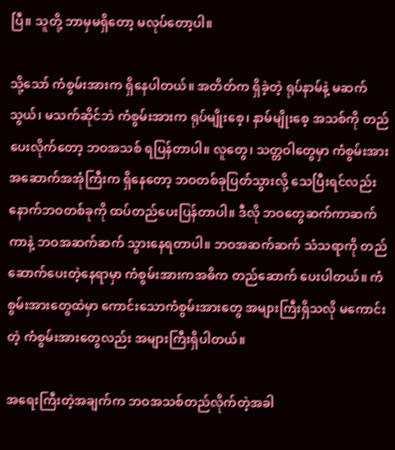ပြီ။ သူတို့ ဘာမှမရှိတော့ မလုပ်တော့ပါ။

သို့သော် ကံစွမ်းအားက ရှိနေပါတယ်။ အတိတ်က ရှိခဲ့တဲ့ ရုပ်နာမ်နဲ့ မဆက်သွယ်၊ မသက်ဆိုင်ဘဲ ကံစွမ်းအားက ရုပ်မျိုးစေ့၊ နာမ်မျိုးစေ့ အသစ်ကို တည်ပေးလိုက်တော့ ဘဝအသစ် ရပြန်တာပါ။ လူတွေ၊ သတ္တဝါတွေမှာ ကံစွမ်းအားအဆောက်အအုံကြီးက ရှိနေတော့ ဘဝတစ်ခုပြတ်သွားလို့ သေပြီးရင်လည်း နောက်ဘဝတစ်ခုကို ထပ်တည်ပေးပြန်တာပါ။ ဒီလို ဘဝတွေဆက်ကာဆက်ကာနဲ့ ဘဝအဆက်ဆက် သွားနေရတာပါ။ ဘဝအဆက်ဆက် သံသရာကို တည်ဆောက်ပေးတဲ့နေရာမှာ ကံစွမ်းအားကအဓိက တည်ဆောက် ပေးပါတယ်။ ကံစွမ်းအားတွေထဲမှာ ကောင်းသောကံစွမ်းအားတွေ အများကြီးရှိသလို မကောင်းတဲ့ ကံစွမ်းအားတွေလည်း အများကြီးရှိပါတယ်။

အရေးကြီးတဲ့အချက်က ဘဝအသစ်တည်လိုက်တဲ့အခါ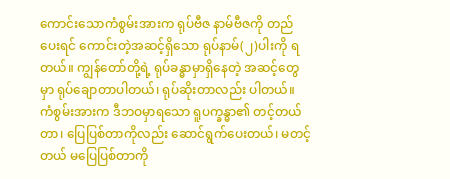ကောင်းသောကံစွမ်းအားက ရုပ်ဗီဇ နာမ်ဗီဇကို တည်ပေးရင် ကောင်းတဲ့အဆင့်ရှိသော ရုပ်နာမ်(၂)ပါးကို ရတယ်။ ကျွန်တော်တို့ရဲ့ ရုပ်ခန္ဓာမှာရှိနေတဲ့ အဆင့်တွေမှာ ရုပ်ချောတာပါတယ်၊ ရုပ်ဆိုးတာလည်း ပါတယ်။ ကံစွမ်းအားက ဒီဘဝမှာရသော ရူပက္ခန္ဓာ၏ တင့်တယ်တာ၊ ပြေပြစ်တာကိုလည်း ဆောင်ရွက်ပေးတယ်၊ မတင့်တယ် မပြေပြစ်တာကို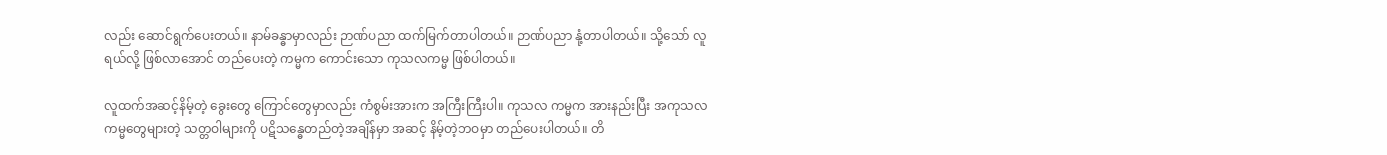လည်း ဆောင်ရွက်ပေးတယ်။ နာမ်ခန္ဓာမှာလည်း ဉာဏ်ပညာ ထက်မြက်တာပါတယ်။ ဉာဏ်ပညာ နုံ့တာပါတယ်။ သို့သော် လူရယ်လို့ ဖြစ်လာအောင် တည်ပေးတဲ့ ကမ္မက ကောင်းသော ကုသလကမ္မ ဖြစ်ပါတယ်။

လူထက်အဆင့်နိမ့်တဲ့ ခွေးတွေ ကြောင်တွေမှာလည်း ကံစွမ်းအားက အကြီးကြီးပါ။ ကုသလ ကမ္မက အားနည်းပြီး အကုသလကမ္မတွေများတဲ့ သတ္တဝါများကို ပဋိသန္ဓေတည်တဲ့အချိန်မှာ အဆင့် နိမ့်တဲ့ဘဝမှာ တည်ပေးပါတယ်။ တိ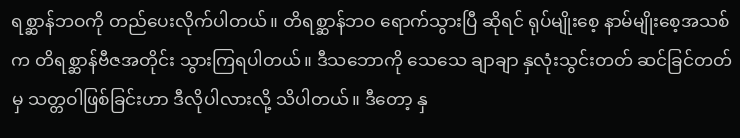ရစ္ဆာန်ဘဝကို တည်ပေးလိုက်ပါတယ်။ တိရစ္ဆာန်ဘဝ ရောက်သွားပြီ ဆိုရင် ရုပ်မျိုးစေ့ နာမ်မျိုးစေ့အသစ်က တိရစ္ဆာန်ဗီဇအတိုင်း သွားကြရပါတယ်။ ဒီသဘောကို သေသေ ချာချာ နှလုံးသွင်းတတ် ဆင်ခြင်တတ်မှ သတ္တဝါဖြစ်ခြင်းဟာ ဒီလိုပါလားလို့ သိပါတယ်။ ဒီတော့ နှ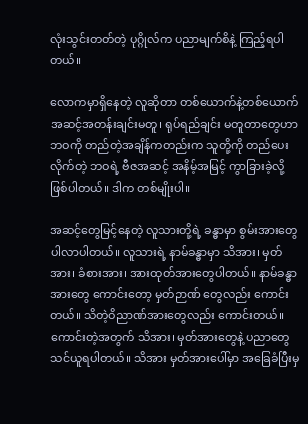လုံးသွင်းတတ်တဲ့ ပုဂ္ဂိုလ်က ပညာမျက်စိနဲ့ ကြည့်ရပါတယ်။

လောကမှာရှိနေတဲ့ လူဆိုတာ တစ်ယောက်နဲ့တစ်ယောက် အဆင့်အတန်းချင်းမတူ၊ ရုပ်ရည်ချင်း မတူတာတွေဟာ ဘဝကို တည်တဲ့အချိန်ကတည်းက သူတို့ကို တည်ပေးလိုက်တဲ့ ဘဝရဲ့ ဗီဇအဆင့် အနိမ့်အမြင့် ကွာခြားခဲ့လို့ ဖြစ်ပါတယ်။ ဒါက တစ်မျိုးပါ။

အဆင့်တွေမြင့်နေတဲ့ လူသားတို့ရဲ့ ခန္ဓာမှာ စွမ်းအားတွေ ပါလာပါတယ်။ လူသားရဲ့ နာမ်ခန္ဓာမှာ သိအား၊ မှတ်အား၊ ခံစားအား၊ အားထုတ်အားတွေပါတယ်။ နာမ်ခန္ဓာအားတွေ ကောင်းတော့ မှတ်ဉာဏ် တွေလည်း ကောင်းတယ်။ သိတဲ့ဝိညာဏ်အားတွေလည်း ကောင်းတယ်။ ကောင်းတဲ့အတွက် သိအား၊ မှတ်အားတွေနဲ့ ပညာတွေ သင်ယူရပါတယ်။ သိအား မှတ်အားပေါ်မှာ အခြေခံပြီးမှ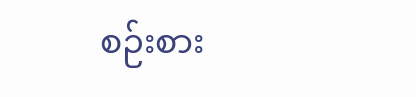စဉ်းစား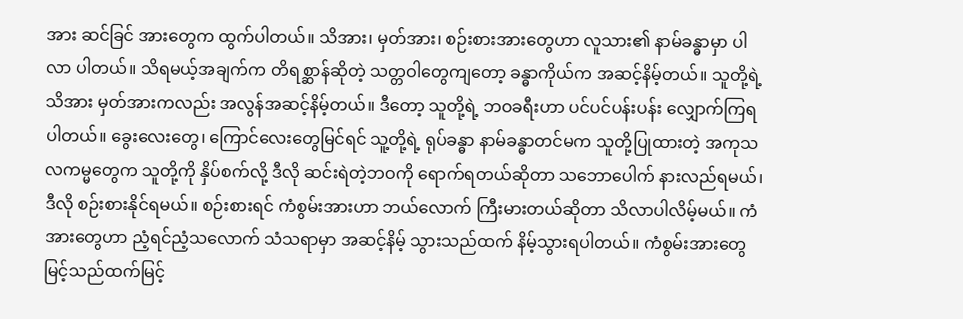အား ဆင်ခြင် အားတွေက ထွက်ပါတယ်။ သိအား၊ မှတ်အား၊ စဉ်းစားအားတွေဟာ လူသား၏ နာမ်ခန္ဓာမှာ ပါလာ ပါတယ်။ သိရမယ့်အချက်က တိရစ္ဆာန်ဆိုတဲ့ သတ္တဝါတွေကျတော့ ခန္ဓာကိုယ်က အဆင့်နိမ့်တယ်။ သူတို့ရဲ့ သိအား မှတ်အားကလည်း အလွန်အဆင့်နိမ့်တယ်။ ဒီတော့ သူတို့ရဲ့ ဘဝခရီးဟာ ပင်ပင်ပန်းပန်း လျှောက်ကြရပါတယ်။ ခွေးလေးတွေ၊ ကြောင်လေးတွေမြင်ရင် သူ့တို့ရဲ့ ရုပ်ခန္ဓာ နာမ်ခန္ဓာတင်မက သူတို့ပြုထားတဲ့ အကုသလကမ္မတွေက သူတို့ကို နှိပ်စက်လို့ ဒီလို ဆင်းရဲတဲ့ဘဝကို ရောက်ရတယ်ဆိုတာ သဘောပေါက် နားလည်ရမယ်၊ ဒီလို စဉ်းစားနိုင်ရမယ်။ စဉ်းစားရင် ကံစွမ်းအားဟာ ဘယ်လောက် ကြီးမားတယ်ဆိုတာ သိလာပါလိမ့်မယ်။ ကံအားတွေဟာ ညံ့ရင်ညံ့သလောက် သံသရာမှာ အဆင့်နိမ့် သွားသည်ထက် နိမ့်သွားရပါတယ်။ ကံစွမ်းအားတွေ မြင့်သည်ထက်မြင့်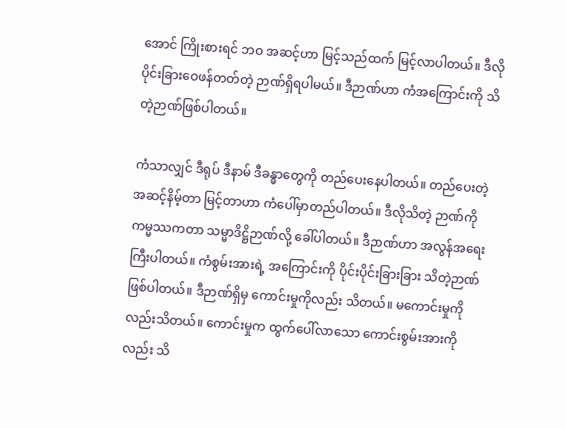အောင် ကြိုးစားရင် ဘဝ အဆင့်ဟာ မြင့်သည်ထက် မြင့်လာပါတယ်။ ဒီလို ပိုင်းခြားဝေဖန်တတ်တဲ့ ဉာဏ်ရှိရပါမယ်။ ဒီဉာဏ်ဟာ ကံအကြောင်းကို သိတဲ့ဉာဏ်ဖြစ်ပါတယ်။

ကံသာလျှင် ဒီရုပ် ဒီနာမ် ဒီခန္ဓာတွေကို တည်ပေးနေပါတယ်။ တည်ပေးတဲ့ အဆင့်နိမ့်တာ မြင့်တာဟာ ကံပေါ်မှာတည်ပါတယ်။ ဒီလိုသိတဲ့ ဉာဏ်ကို ကမ္မဿကတာ သမ္မာဒိဋ္ဌိဉာဏ်လို့ ခေါ်ပါတယ်။ ဒီဉာဏ်ဟာ အလွန်အရေးကြီးပါတယ်။ ကံစွမ်းအားရဲ့ အကြောင်းကို ပိုင်းပိုင်းခြားခြား သိတဲ့ဉာဏ် ဖြစ်ပါတယ်။ ဒီဉာဏ်ရှိမှ ကောင်းမှုကိုလည်း သိတယ်။ မကောင်းမှုကိုလည်းသိတယ်။ ကောင်းမှုက ထွက်ပေါ်လာသော ကောင်းစွမ်းအားကိုလည်း သိ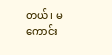တယ်၊ မကောင်း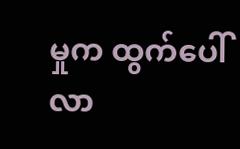မှုက ထွက်ပေါ်လာ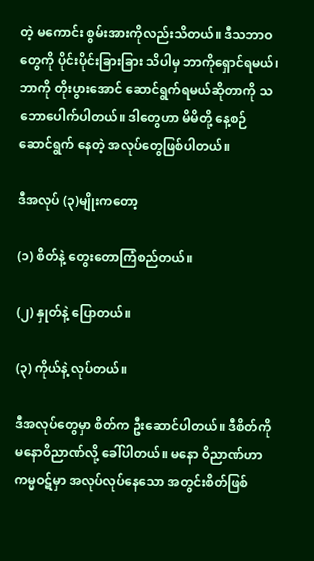တဲ့ မကောင်း စွမ်းအားကိုလည်းသိတယ်။ ဒီသဘာဝတွေကို ပိုင်းပိုင်းခြားခြား သိပါမှ ဘာကိုရှောင်ရမယ်၊ ဘာကို တိုးပွားအောင် ဆောင်ရွက်ရမယ်ဆိုတာကို သဘော‌ပေါက်ပါတယ်။ ဒါတွေဟာ မိမိတို့ နေ့စဉ်ဆောင်ရွက် နေတဲ့ အလုပ်တွေဖြစ်ပါတယ်။

ဒီအလုပ် (၃)မျိုးကတော့

(၁) စိတ်နဲ့ တွေးတောကြံစည်တယ်။

(၂) နှုတ်နဲ့ ပြောတယ်။

(၃) ကိုယ်နဲ့ လုပ်တယ်။

ဒီအလုပ်တွေမှာ စိတ်က ဦးဆောင်ပါတယ်။ ဒီစိတ်ကို မနောဝိညာဏ်လို့ ခေါ်ပါတယ်။ မနော ဝိညာဏ်ဟာ ကမ္မဝဋ်မှာ အလုပ်လုပ်နေသော အတွင်းစိတ်ဖြစ်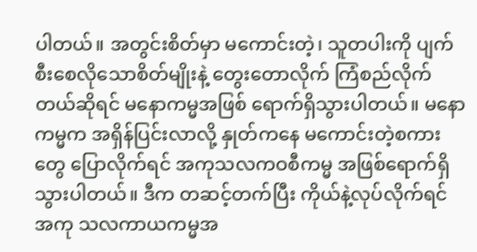ပါတယ်။ အတွင်းစိတ်မှာ မကောင်းတဲ့၊ သူတပါးကို ပျက်စီးစေလိုသောစိတ်မျိုးနဲ့ တွေးတောလိုက် ကြံစည်လိုက်တယ်ဆိုရင် မနောကမ္မအဖြစ် ရောက်ရှိသွားပါတယ်။ မနောကမ္မက အရှိန်ပြင်းလာလို့ နှုတ်ကနေ မကောင်းတဲ့စကားတွေ ပြောလိုက်ရင် အကုသလကဝစီကမ္မ အဖြစ်ရောက်ရှိသွားပါတယ်။ ဒီက တဆင့်တက်ပြီး ကိုယ်နဲ့လုပ်လိုက်ရင် အကု သလကာယကမ္မအ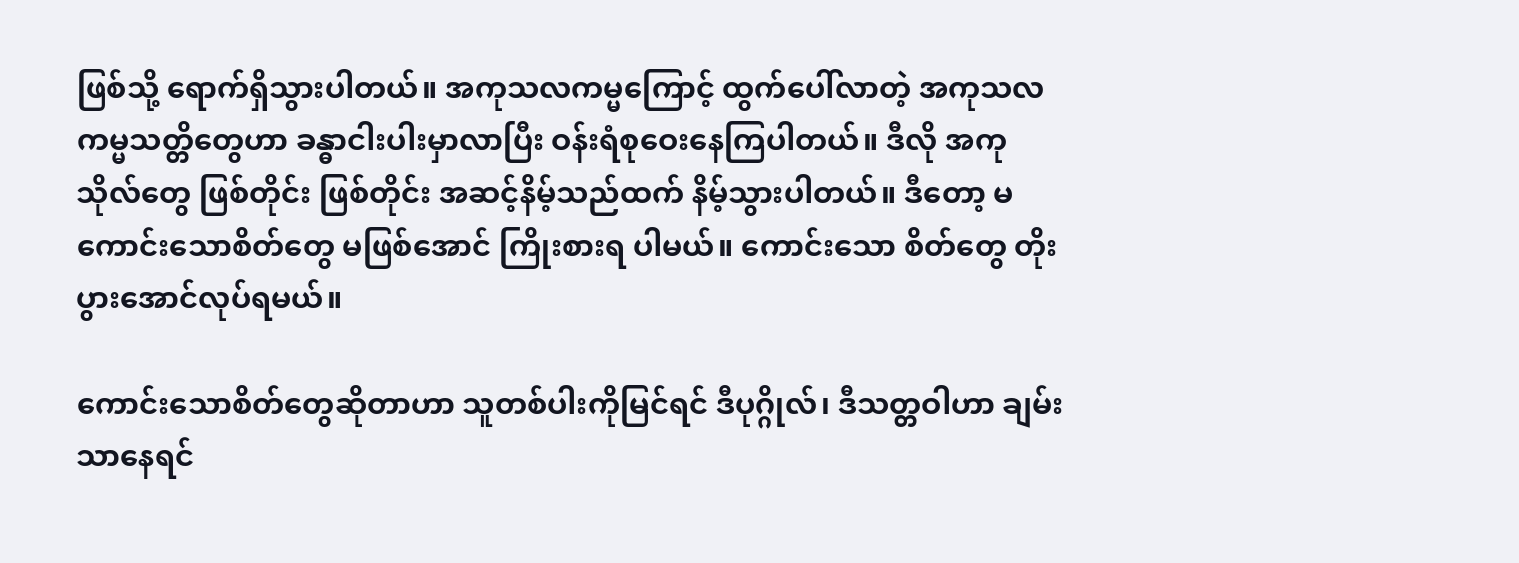ဖြစ်သို့ ရောက်ရှိသွားပါတယ်။ အကုသလကမ္မကြောင့် ထွက်ပေါ်လာတဲ့ အကုသလ ကမ္မသတ္တိတွေဟာ ခန္ဓာငါးပါးမှာလာပြီး ဝန်းရံစုဝေးနေကြပါတယ်။ ဒီလို အကုသိုလ်တွေ ဖြစ်တိုင်း ဖြစ်တိုင်း အဆင့်နိမ့်သည်ထက် နိမ့်သွားပါတယ်။ ဒီတော့ မကောင်းသောစိတ်တွေ မဖြစ်အောင် ကြိုးစားရ ပါမယ်။ ကောင်းသော စိတ်တွေ တိုးပွားအောင်လုပ်ရမယ်။

ကောင်းသောစိတ်တွေဆိုတာဟာ သူတစ်ပါးကိုမြင်ရင် ဒီပုဂ္ဂိုလ်၊ ဒီသတ္တဝါဟာ ချမ်းသာနေရင်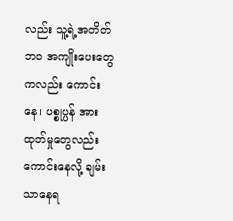လည်း သူ့ရဲ့အတိတ်ဘဝ အကျိုးပေးတွေကလည်း ကောင်းနေ၊ ပစ္စုပ္ပန် အားထုတ်မှုတွေလည်း ကောင်းနေလို့ ချမ်းသာနေရ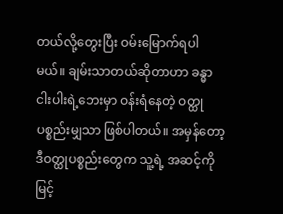တယ်လို့တွေးပြီး ဝမ်းမြောက်ရပါမယ်။ ချမ်းသာတယ်ဆိုတာဟာ ခန္ဓာ ငါးပါးရဲ့ဘေးမှာ ဝန်းရံနေတဲ့ ဝတ္ထုပစ္စည်းမျှသာ ဖြစ်ပါတယ်။ အမှန်တော့ ဒီဝတ္ထုပစ္စည်းတွေက သူ့ရဲ့ အဆင့်ကို မြင့်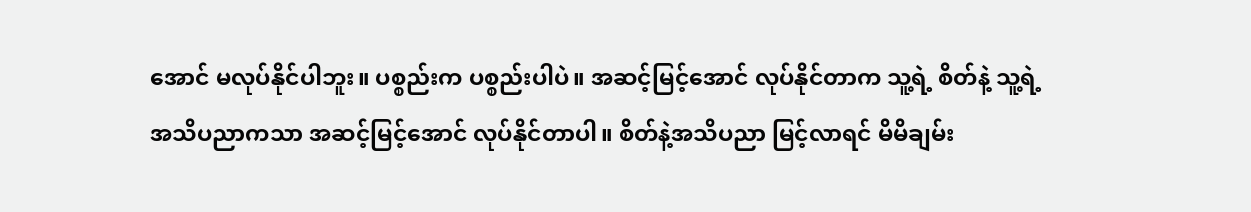အောင် မလုပ်နိုင်ပါဘူး။ ပစ္စည်းက ပစ္စည်းပါပဲ။ အဆင့်မြင့်အောင် လုပ်နိုင်တာက သူ့ရဲ့ စိတ်နဲ့ သူ့ရဲ့အသိပညာကသာ အဆင့်မြင့်အောင် လုပ်နိုင်တာပါ။ စိတ်နဲ့အသိပညာ မြင့်လာရင် မိမိချမ်း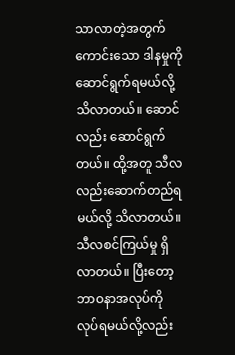သာလာတဲ့အတွက် ကောင်းသော ဒါနမှုကို ဆောင်ရွက်ရမယ်လို့ သိလာတယ်။ ဆောင်လည်း ဆောင်ရွက်တယ်။ ထို့အတူ သီလလည်းဆောက်တည်ရမယ်လို့ သိလာတယ်။ သီလစင်ကြယ်မှု ရှိလာတယ်။ ပြီးတော့ ဘာဝနာအလုပ်ကို လုပ်ရမယ်လို့လည်း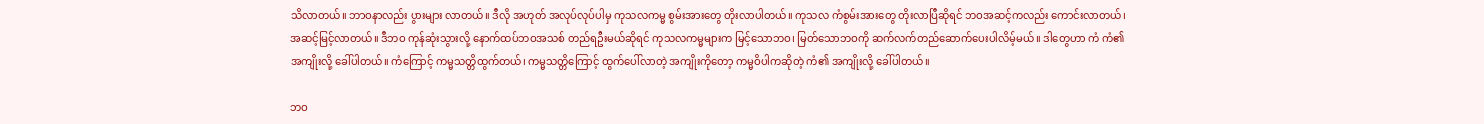သိလာတယ်။ ဘာဝနာလည်း ပွားများ လာတယ်။ ဒီလို အဟုတ် အလုပ်လုပ်ပါမှ ကုသလကမ္မ စွမ်းအားတွေ တိုးလာပါတယ်။ ကုသလ ကံစွမ်းအားတွေ တိုးလာပြီဆိုရင် ဘဝအဆင့်ကလည်း ကောင်းလာတယ်၊ အဆင့်မြင့်လာတယ်။ ဒီဘဝ ကုန်ဆုံးသွားလို့ နောက်ထပ်ဘဝအသစ် တည်ရဦးမယ်ဆိုရင် ကုသလကမ္မများက မြင့်သောဘဝ၊ မြတ်သောဘဝကို ဆက်လက်တည်ဆောက်ပေးပါလိမ့်မယ်။ ဒါတွေဟာ ကံ ကံ၏အကျိုးလို့ ခေါ်ပါတယ်။ ကံကြောင့် ကမ္မသတ္တိထွက်တယ်၊ ကမ္မသတ္တိကြောင့် ထွက်ပေါ်လာတဲ့ အကျိုးကိုတော့ ကမ္မဝိပါကဆိုတဲ့ ကံ၏ အကျိုးလို့ ခေါ်ပါတယ်။

ဘဝ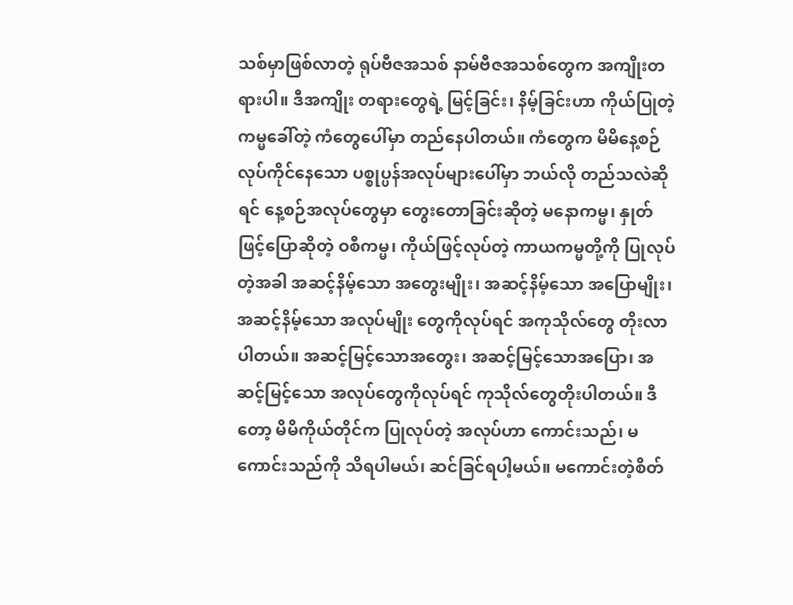သစ်မှာဖြစ်လာတဲ့ ရုပ်ဗီဇအသစ် နာမ်ဗီဇအသစ်တွေက အကျိုးတရားပါ။ ဒီအကျိုး တရားတွေရဲ့ မြင့်ခြင်း၊ နိမ့်ခြင်းဟာ ကိုယ်ပြုတဲ့ ကမ္မခေါ်တဲ့ ကံတွေပေါ်မှာ တည်နေပါတယ်။ ကံတွေက မိမိနေ့စဉ်လုပ်ကိုင်နေသော ပစ္စုပ္ပန်အလုပ်များပေါ်မှာ ဘယ်လို တည်သလဲဆိုရင် နေ့စဉ်အလုပ်တွေမှာ တွေးတောခြင်းဆိုတဲ့ မနောကမ္မ၊ နှုတ်ဖြင့်ပြောဆိုတဲ့ ဝစီကမ္မ၊ ကိုယ်ဖြင့်လုပ်တဲ့ ကာယကမ္မတို့ကို ပြုလုပ်တဲ့အခါ အဆင့်နိမ့်သော အတွေးမျိုး၊ အဆင့်နိမ့်သော အပြောမျိုး၊ အဆင့်နိမ့်သော အလုပ်မျိုး တွေကိုလုပ်ရင် အကုသိုလ်တွေ တိုးလာပါတယ်။ အဆင့်မြင့်သောအတွေး၊ အဆင့်မြင့်သောအပြော၊ အဆင့်မြင့်သော အလုပ်တွေကိုလုပ်ရင် ကုသိုလ်တွေတိုးပါတယ်။ ဒီတော့ မိမိကိုယ်တိုင်က ပြုလုပ်တဲ့ အလုပ်ဟာ ကောင်းသည်၊ မကောင်းသည်ကို သိရပါမယ်၊ ဆင်ခြင်ရပါ့မယ်။ မကောင်းတဲ့စိတ်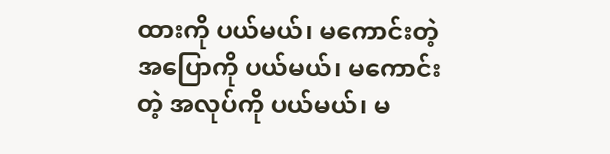ထားကို ပယ်မယ်၊ မကောင်းတဲ့ အပြောကို ပယ်မယ်၊ မကောင်းတဲ့ အလုပ်ကို ပယ်မယ်၊ မ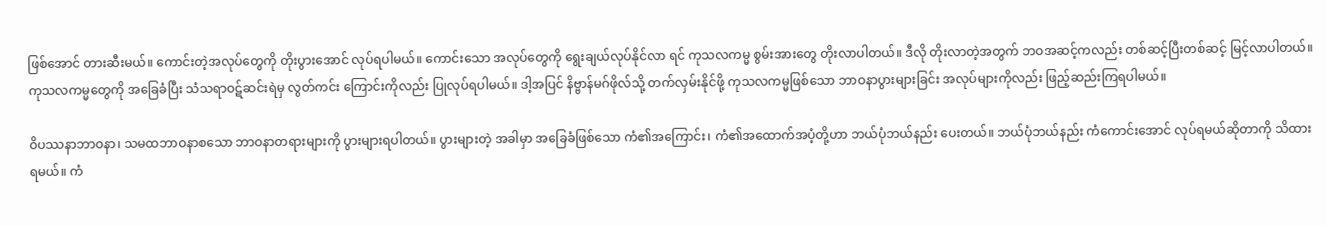ဖြစ်အောင် တားဆီးမယ်။ ကောင်းတဲ့အလုပ်တွေကို တိုးပွားအောင် လုပ်ရပါမယ်။ ကောင်းသော အလုပ်တွေကို ရွေးချယ်လုပ်နိုင်လာ ရင် ကုသလကမ္မ စွမ်းအားတွေ တိုးလာပါတယ်။ ဒီလို တိုးလာတဲ့အတွက် ဘဝအဆင့်ကလည်း တစ်ဆင့်ပြီးတစ်ဆင့် မြင့်လာပါတယ်။ ကုသလကမ္မတွေကို အခြေခံပြီး သံသရာဝဋ်ဆင်းရဲမှ လွတ်ကင်း ကြောင်းကိုလည်း ပြုလုပ်ရပါမယ်။ ဒါ့အပြင် နိဗ္ဗာန်မဂ်ဖိုလ်သို့ တက်လှမ်းနိုင်ဖို့ ကုသလကမ္မဖြစ်သော ဘာဝနာပွားများခြင်း အလုပ်များကိုလည်း ဖြည့်ဆည်းကြရပါမယ်။

ဝိပဿနာဘာဝနာ၊ သမထဘာဝနာစသော ဘာဝနာတရားများကို ပွားများရပါတယ်။ ပွားများတဲ့ အခါမှာ အခြေခံဖြစ်သော ကံ၏အကြောင်း၊ ကံ၏အထောက်အပံ့တို့ဟာ ဘယ်ပုံဘယ်နည်း ပေးတယ်။ ဘယ်ပုံဘယ်နည်း ကံကောင်းအောင် လုပ်ရမယ်ဆိုတာကို သိထားရမယ်။ ကံ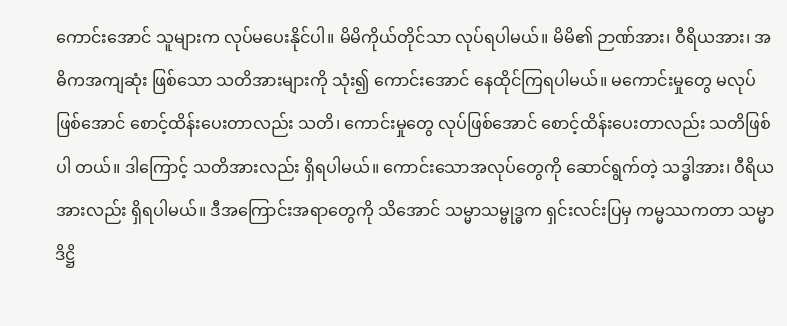ကောင်းအောင် သူများက လုပ်မပေးနိုင်ပါ။ မိမိကိုယ်တိုင်သာ လုပ်ရပါမယ်။ မိမိ၏ ဉာဏ်အား၊ ဝီရိယအား၊ အဓိကအကျဆုံး ဖြစ်သော သတိအားများကို သုံး၍ ကောင်းအောင် နေထိုင်ကြရပါမယ်။ မကောင်းမှုတွေ မလုပ်ဖြစ်အောင် စောင့်ထိန်းပေးတာလည်း သတိ၊ ကောင်းမှုတွေ လုပ်ဖြစ်အောင် စောင့်ထိန်းပေးတာလည်း သတိဖြစ်ပါ တယ်။ ဒါကြောင့် သတိအားလည်း ရှိရပါမယ်။ ကောင်းသောအလုပ်တွေကို ဆောင်ရွက်တဲ့ သဒ္ဓါအား၊ ဝီရိယအားလည်း ရှိရပါမယ်။ ဒီအကြောင်းအရာတွေကို သိအောင် သမ္မာသမ္ဗုဒ္ဓက ရှင်းလင်းပြမှ ကမ္မဿကတာ သမ္မာဒိဋ္ဌိ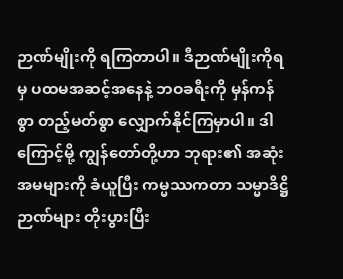ဉာဏ်မျိုးကို ရကြတာပါ။ ဒီဉာဏ်မျိုးကိုရမှ ပထမအဆင့်အနေနဲ့ ဘဝခရီးကို မှန်ကန်စွာ တည့်မတ်စွာ လျှောက်နိုင်ကြမှာပါ။ ဒါကြောင့်မို့ ကျွန်တော်တို့ဟာ ဘုရား၏ အဆုံးအမများကို ခံယူပြီး ကမ္မဿကတာ သမ္မာဒိဋ္ဌိဉာဏ်များ တိုးပွားပြီး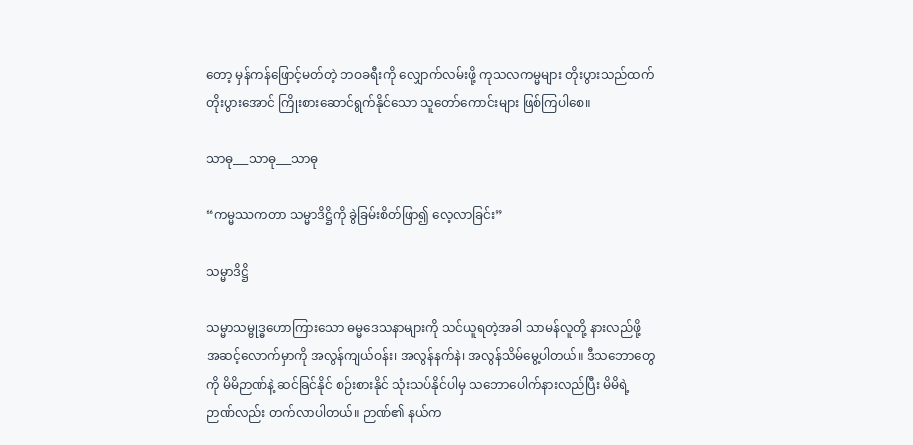တော့ မှန်ကန်ဖြောင့်မတ်တဲ့ ဘဝခရီးကို လျှောက်လမ်းဖို့ ကုသလကမ္မများ တိုးပွားသည်ထက် တိုးပွားအောင် ကြိုးစားဆောင်ရွက်နိုင်သော သူတော်ကောင်းများ ဖြစ်ကြပါစေ။

သာဓု___သာဓု___သာဓု

“ကမ္မဿကတာ သမ္မာဒိဋ္ဌိကို ခွဲခြမ်းစိတ်ဖြာ၍ ‌လေ့လာခြင်း”

သမ္မာဒိဋ္ဌိ

သမ္မာသမ္ဗုဒ္ဓဟောကြားသော ဓမ္မဒေသနာများကို သင်ယူရတဲ့အခါ သာမန်လူတို့ နားလည်ဖို့ အဆင့်လောက်မှာကို အလွန်ကျယ်ဝန်း၊ အလွန်နက်နဲ၊ အလွန်သိမ်မွေ့ပါတယ်။ ဒီသဘောတွေကို မိမိဉာဏ်နဲ့ ဆင်ခြင်နိုင် စဉ်းစားနိုင် သုံးသပ်နိုင်ပါမှ သဘော‌ပေါက်နားလည်ပြီး မိမိရဲ့ဉာဏ်လည်း တက်လာပါတယ်။ ဉာဏ်၏ နယ်က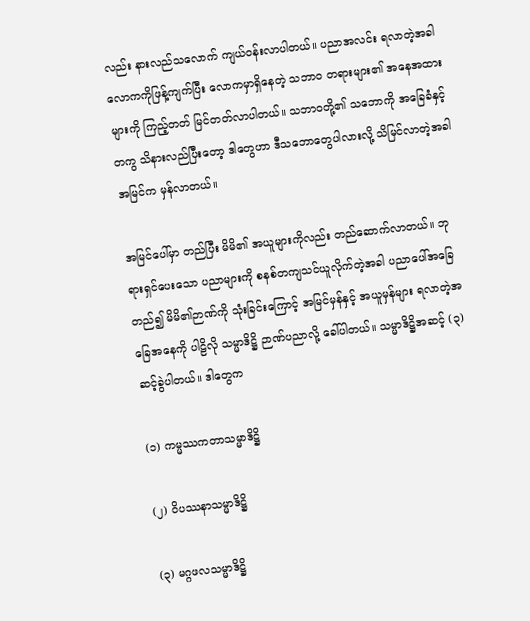လည်း နားလည်သလောက် ကျယ်ဝန်းလာပါတယ်။ ပညာအလင်း ရလာတဲ့အခါ လောကကိုဖြန့်ကျက်ပြီး လောကမှာရှိနေတဲ့ သဘာဝ တရားများ၏ အနေအထားများကို ကြည့်တတ် မြင်တတ်လာပါတယ်။ သဘာဝတို့၏ သဘောကို အခြေခံနှင့်တကွ သိနားလည်ပြီးတော့ ဒါတွေဟာ ဒီသဘောတွေပါလားလို့ သိမြင်လာတဲ့အခါ အမြင်က မှန်လာတယ်။

အမြင်ပေါ်မှာ တည်ပြီး မိမိ၏ အယူများကိုလည်း တည်ဆောက်လာတယ်။ ဘုရားရှင်ပေးသော ပညာများကို စနစ်တကျသင်ယူလိုက်တဲ့အခါ ပညာပေါ်အခြေတည်၍ မိမိ၏ဉာဏ်ကို သုံးခြင်းကြောင့် အမြင်မှန်နှင့် အယူမှန်များ ရလာတဲ့အခြေအနေကို ပါဠိလို သမ္မာဒိဋ္ဌိ ဉာဏ်ပညာလို့ ခေါ်ပါတယ်။ သမ္မာဒိဋ္ဌိအဆင့် (၃)ဆင့်ခွဲပါတယ်။ ဒါတွေက

(၁) ကမ္မဿကတာသမ္မာဒိဋ္ဌိ

(၂) ဝိပဿနာသမ္မာဒိဋ္ဌိ

(၃) မဂ္ဂဖလသမ္မာဒိဋ္ဌိ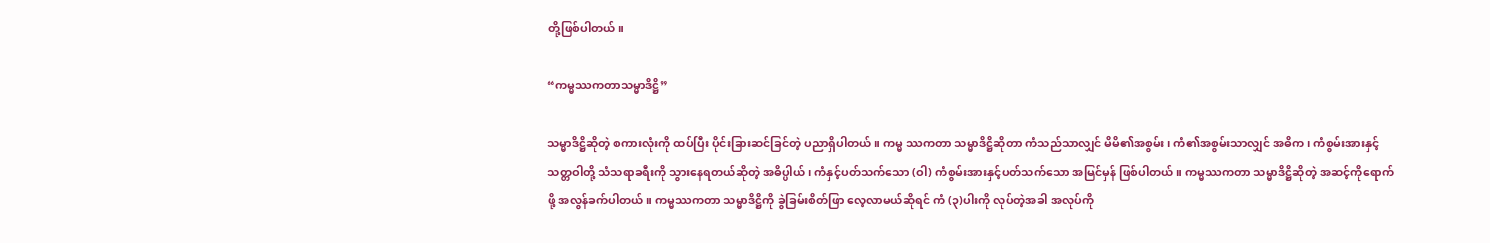တို့ဖြစ်ပါတယ်။

“ကမ္မဿကတာသမ္မာဒိဋ္ဌိ”

သမ္မာဒိဋ္ဌိဆိုတဲ့ စကားလုံးကို ထပ်ပြီး ပိုင်းခြားဆင်ခြင်တဲ့ ပညာရှိပါတယ်။ ကမ္မ ဿကတာ သမ္မာဒိဋ္ဌိဆိုတာ ကံသည်သာလျှင် မိမိ၏အစွမ်း၊ ကံ၏အစွမ်းသာလျှင် အဓိက၊ ကံစွမ်းအားနှင့် သတ္တဝါတို့ သံသရာခရီးကို သွားနေရတယ်ဆိုတဲ့ အဓိပ္ပါယ်၊ ကံနှင့်ပတ်သက်သော (ဝါ) ကံစွမ်းအားနှင့်ပတ်သက်သော အမြင်မှန် ဖြစ်ပါတယ်။ ကမ္မဿကတာ သမ္မာဒိဋ္ဌိဆိုတဲ့ အဆင့်ကိုရောက်ဖို့ အလွန်ခက်ပါတယ်။ ကမ္မဿကတာ သမ္မာဒိဋ္ဌိကို ခွဲခြမ်းစိတ်ဖြာ လေ့လာမယ်ဆိုရင် ကံ (၃)ပါးကို လုပ်တဲ့အခါ အလုပ်ကို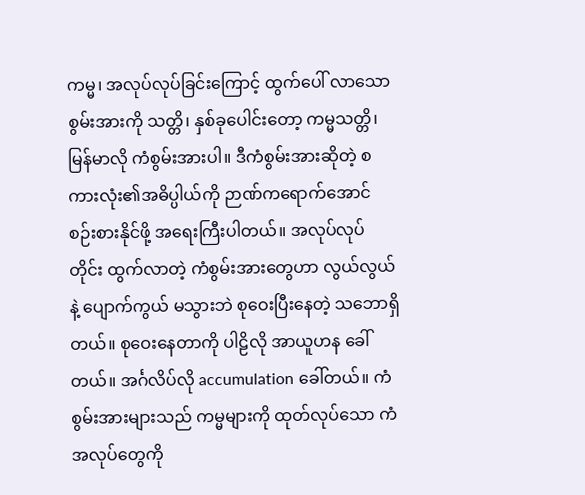ကမ္မ၊ အလုပ်လုပ်ခြင်းကြောင့် ထွက်ပေါ် လာသော စွမ်းအားကို သတ္တိ၊ နှစ်ခုပေါင်းတော့ ကမ္မသတ္တိ၊ မြန်မာလို ကံစွမ်းအားပါ။ ဒီကံစွမ်းအားဆိုတဲ့ စကားလုံး၏အဓိပ္ပါယ်ကို ဉာဏ်ကရောက်အောင် စဉ်းစားနိုင်ဖို့ အရေးကြီးပါတယ်။ အလုပ်လုပ်တိုင်း ထွက်လာတဲ့ ကံစွမ်းအားတွေဟာ လွယ်လွယ်နဲ့ ပျောက်ကွယ် မသွားဘဲ စုဝေးပြီးနေတဲ့ သဘောရှိတယ်။ စုဝေးနေတာကို ပါဠိလို အာယူဟန ခေါ်တယ်။ အင်္ဂလိပ်လို accumulation ခေါ်တယ်။ ကံစွမ်းအားများသည် ကမ္မများကို ထုတ်လုပ်သော ကံအလုပ်တွေကို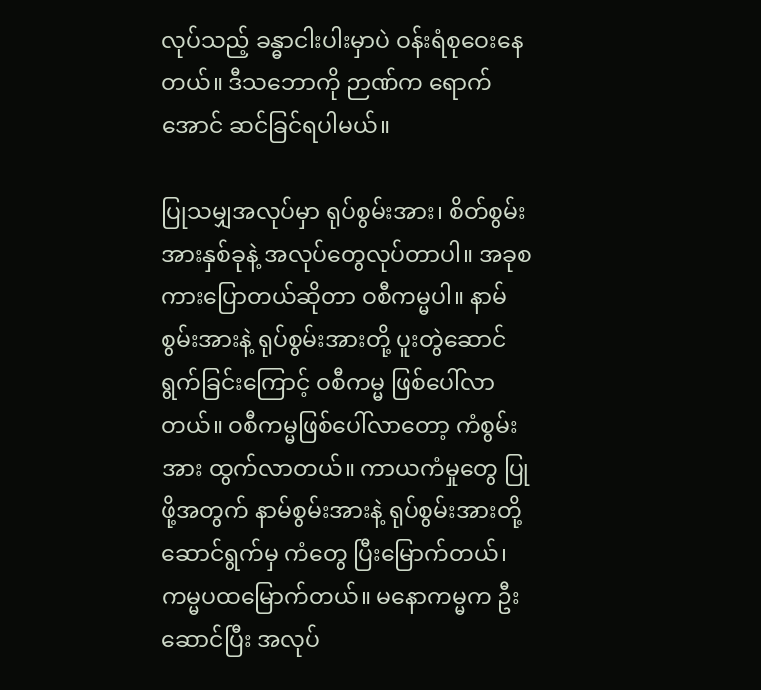လုပ်သည့် ခန္ဓာငါးပါးမှာပဲ ဝန်းရံစုဝေးနေတယ်။ ဒီသဘောကို ဉာဏ်က ရောက်အောင် ဆင်ခြင်ရပါမယ်။

ပြုသမျှအလုပ်မှာ ရုပ်စွမ်းအား၊ စိတ်စွမ်းအားနှစ်ခုနဲ့ အလုပ်တွေလုပ်တာပါ။ အခုစကားပြောတယ်ဆိုတာ ဝစီကမ္မပါ။ နာမ်စွမ်းအားနဲ့ ရုပ်စွမ်းအားတို့ ပူးတွဲဆောင်ရွက်ခြင်းကြောင့် ဝစီကမ္မ ဖြစ်ပေါ်လာတယ်။ ဝစီကမ္မဖြစ်ပေါ်လာတော့ ကံစွမ်းအား ထွက်လာတယ်။ ကာယကံမှုတွေ ပြုဖို့အတွက် နာမ်စွမ်းအားနဲ့ ရုပ်စွမ်းအားတို့ဆောင်ရွက်မှ ကံတွေ ပြီးမြောက်တယ်၊ ကမ္မပထမြောက်တယ်။ မနောကမ္မက ဦးဆောင်ပြီး အလုပ်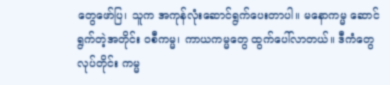တွေဖော်ပြ၊ သူက အကုန်လုံးဆောင်ရွက်ပေးတာပါ။ မနောကမ္မ ဆောင်ရွက်တဲ့အတိုင်း ဝစီကမ္မ၊ ကာယကမ္မတွေ ထွက်ပေါ်လာတယ်။ ဒီကံတွေလုပ်တိုင်း ကမ္မ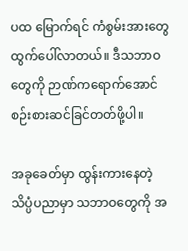ပထ မြောက်ရင် ကံစွမ်းအားတွေ ထွက်ပေါ်လာတယ်။ ဒီသဘာဝတွေကို ဉာဏ်ကရောက်အောင် စဉ်းစားဆင်ခြင်တတ်ဖို့ပါ။

အခုခေတ်မှာ ထွန်းကားနေတဲ့ သိပ္ပံပညာမှာ သဘာဝတွေကို အ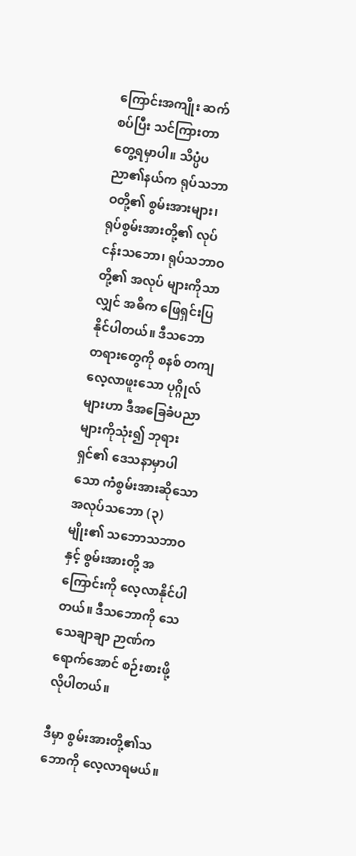ကြောင်းအကျိုး ဆက်စပ်ပြီး သင်ကြားတာ တွေ့ရမှာပါ။ သိပ္ပံပညာ၏နယ်က ရုပ်သဘာဝတို့၏ စွမ်းအားများ၊ ရုပ်စွမ်းအားတို့၏ လုပ်ငန်းသဘော၊ ရုပ်သဘာဝတို့၏ အလုပ် များကိုသာလျှင် အဓိက ဖြေရှင်းပြနိုင်ပါတယ်။ ဒီသဘော တရားတွေကို စနစ် တကျလေ့လာဖူးသော ပုဂ္ဂိုလ်များဟာ ဒီအခြေခံပညာများကိုသုံး၍ ဘုရားရှင်၏ ဒေသနာမှာပါသော ကံစွမ်းအားဆိုသော အလုပ်သဘော (၃)မျိုး၏ သဘောသဘာဝနှင့် စွမ်းအားတို့ အကြောင်းကို လေ့လာနိုင်ပါတယ်။ ဒီသဘောကို သေသေချာချာ ဉာဏ်ကရောက်အောင် စဉ်းစားဖို့ လိုပါတယ်။

ဒီမှာ စွမ်းအားတို့၏သဘောကို လေ့လာရမယ်။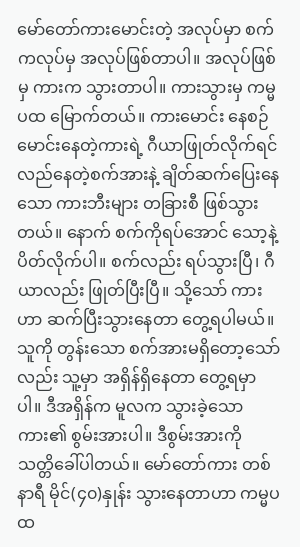မော်တော်ကားမောင်းတဲ့ အလုပ်မှာ စက်ကလုပ်မှ အလုပ်ဖြစ်တာပါ။ အလုပ်ဖြစ်မှ ကားက သွားတာပါ။ ကားသွားမှ ကမ္မပထ မြောက်တယ်။ ကားမောင်း နေစဉ် မောင်းနေတဲ့ကားရဲ့ ဂီယာဖြုတ်လိုက်ရင် လည်နေတဲ့စက်အားနဲ့ ချိတ်ဆက်ပြေးနေသော ကားဘီးများ တခြားစီ ဖြစ်သွားတယ်။ နောက် စက်ကိုရပ်အောင် သော့နဲ့ပိတ်လိုက်ပါ။ စက်လည်း ရပ်သွားပြီ၊ ဂီယာလည်း ဖြုတ်ပြီးပြီ။ သို့သော် ကားဟာ ဆက်ပြီးသွားနေတာ တွေ့ရပါမယ်။ သူကို တွန်းသော စက်အားမရှိတော့သော်လည်း သူ့မှာ အရှိန်ရှိနေတာ တွေ့ရမှာပါ။ ဒီအရှိန်က မူလက သွားခဲ့သော ကား၏ စွမ်းအားပါ။ ဒီစွမ်းအားကို သတ္တိခေါ်ပါတယ်။ မော်တော်ကား တစ်နာရီ မိုင်(၄၀)နှုန်း သွားနေတာဟာ ကမ္မပထ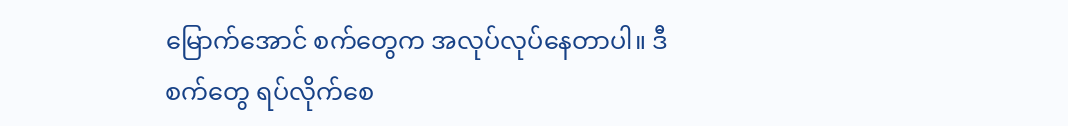မြောက်အောင် စက်တွေက အလုပ်လုပ်နေတာပါ။ ဒီစက်တွေ ရပ်လိုက်စေ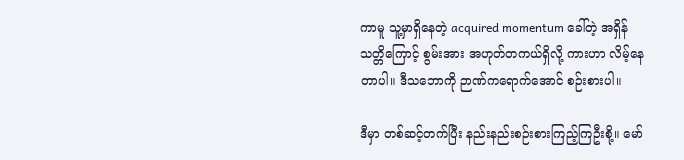ကာမူ သူ့မှာရှိနေတဲ့ acquired momentum ခေါ်တဲ့ အရှိန်သတ္တိကြောင့် စွမ်းအား အဟုတ်တကယ်ရှိလို့ ကားဟာ လိမ့်နေတာပါ။ ဒီသဘောကို ဉာဏ်ကရောက်အောင် စဉ်းစားပါ။

ဒီမှာ တစ်ဆင့်တက်ပြီး နည်းနည်းစဉ်းစားကြည့်ကြဦးစို့။ မော်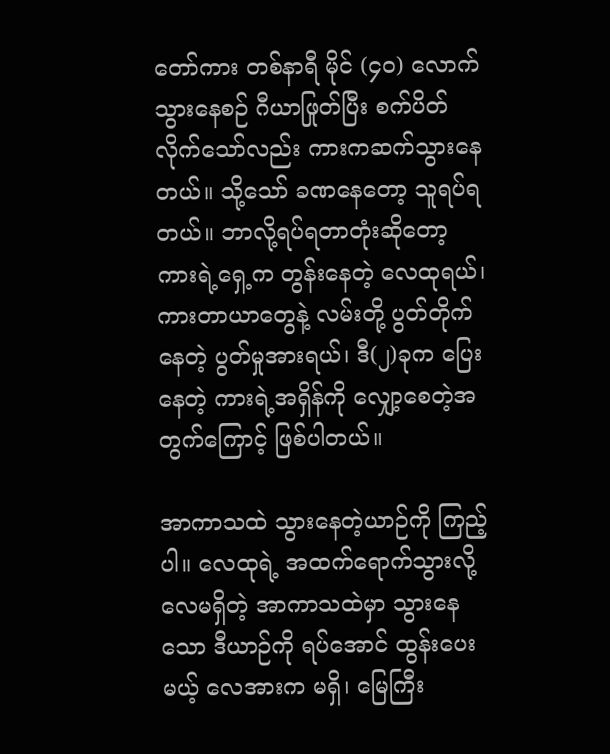တော်ကား တစ်နာရီ မိုင် (၄၀) လောက်သွားနေစဉ် ဂီယာဖြုတ်ပြီး စက်ပိတ်လိုက်သော်လည်း ကားကဆက်သွားနေတယ်။ သို့သော် ခဏနေတော့ သူရပ်ရတယ်။ ဘာလို့ရပ်ရတာတုံးဆိုတော့ ကားရဲ့ရှေ့က တွန်းနေတဲ့ လေထုရယ်၊ ကားတာယာတွေနဲ့ လမ်းတို့ ပွတ်တိုက်နေတဲ့ ပွတ်မှုအားရယ်၊ ဒီ(၂)ခုက ပြေးနေတဲ့ ကားရဲ့အရှိန်ကို လျှော့စေတဲ့အတွက်ကြောင့် ဖြစ်ပါတယ်။

အာကာသထဲ သွားနေတဲ့ယာဉ်ကို ကြည့်ပါ။ လေထုရဲ့ အထက်ရောက်သွားလို့ လေမရှိတဲ့ အာကာသထဲမှာ သွားနေသော ဒီယာဉ်ကို ရပ်အောင် ထွန်းပေးမယ့် လေအားက မရှိ၊ မြေကြီး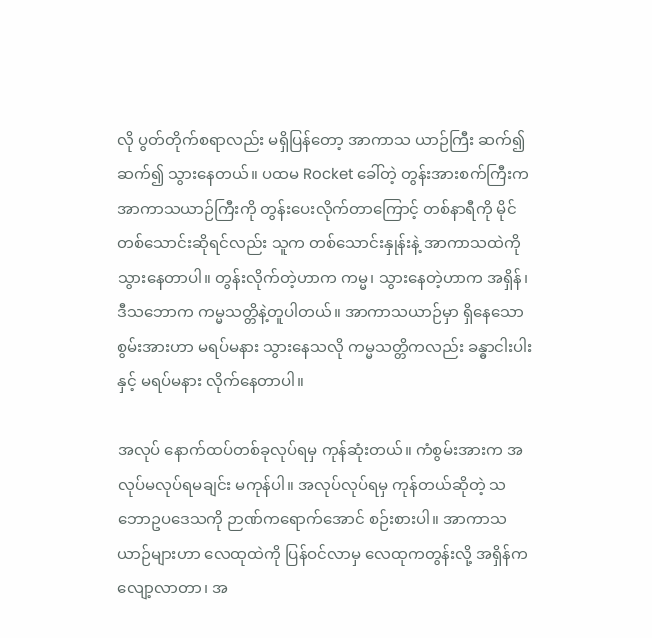လို ပွတ်တိုက်စရာလည်း မရှိပြန်တော့ အာကာသ ယာဉ်ကြီး ဆက်၍ဆက်၍ သွားနေတယ်။ ပထမ Rocket ခေါ်တဲ့ တွန်းအားစက်ကြီးက အာကာသယာဉ်ကြီးကို တွန်းပေးလိုက်တာကြောင့် တစ်နာရီကို မိုင်တစ်သောင်းဆိုရင်လည်း သူက တစ်သောင်းနှုန်းနဲ့ အာကာသထဲကို သွားနေတာပါ။ တွန်းလိုက်တဲ့ဟာက ကမ္မ၊ သွားနေတဲ့ဟာက အရှိန်၊ ဒီသဘောက ကမ္မသတ္တိနဲ့တူပါတယ်။ အာကာသယာဉ်မှာ ရှိနေသော စွမ်းအားဟာ မရပ်မနား သွားနေသလို ကမ္မသတ္တိကလည်း ခန္ဓာငါးပါးနှင့် မရပ်မနား လိုက်နေတာပါ။

အလုပ် နောက်ထပ်တစ်ခုလုပ်ရမှ ကုန်ဆုံးတယ်။ ကံစွမ်းအားက အလုပ်မလုပ်ရမချင်း မကုန်ပါ။ အလုပ်လုပ်ရမှ ကုန်တယ်ဆိုတဲ့ သဘောဥပဒေသကို ဉာဏ်ကရောက်အောင် စဉ်းစားပါ။ အာကာသယာဉ်များဟာ လေထုထဲကို ပြန်ဝင်လာမှ လေထုကတွန်းလို့ အရှိန်က လျော့လာတာ၊ အ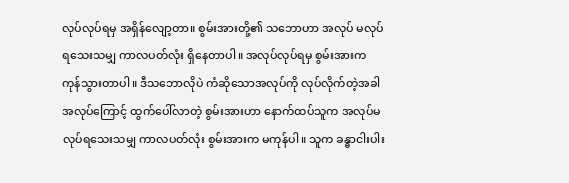လုပ်လုပ်ရမှ အရှိန်လျော့တာ။ စွမ်းအားတို့၏ သဘောဟာ အလုပ် မလုပ်ရသေးသမျှ ကာလပတ်လုံး ရှိနေတာပါ။ အလုပ်လုပ်ရမှ စွမ်းအားက ကုန်သွားတာပါ။ ဒီသဘောလိုပဲ ကံဆိုသောအလုပ်ကို လုပ်လိုက်တဲ့အခါ အလုပ်ကြောင့် ထွက်ပေါ်လာတဲ့ စွမ်းအားဟာ နောက်ထပ်သူက အလုပ်မလုပ်ရသေးသမျှ ကာလပတ်လုံး စွမ်းအားက မကုန်ပါ။ သူက ခန္ဓာငါးပါး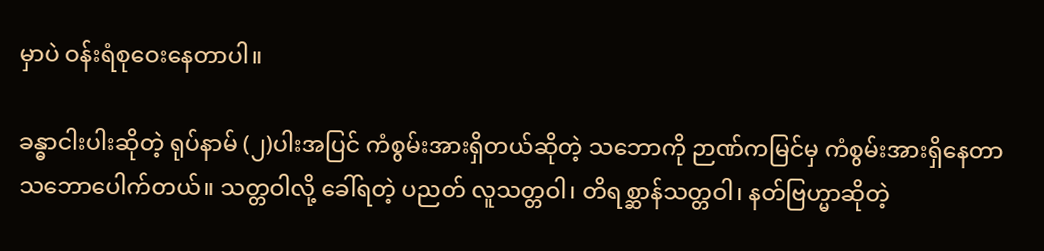မှာပဲ ဝန်းရံစုဝေးနေတာပါ။

ခန္ဓာငါးပါးဆိုတဲ့ ရုပ်နာမ် (၂)ပါးအပြင် ကံစွမ်းအားရှိတယ်ဆိုတဲ့ သဘောကို ဉာဏ်ကမြင်မှ ကံစွမ်းအားရှိနေတာ သဘောပေါက်တယ်။ သတ္တဝါလို့ ခေါ်ရတဲ့ ပညတ် လူသတ္တဝါ၊ တိရစ္ဆာန်သတ္တဝါ၊ နတ်ဗြဟ္မာဆိုတဲ့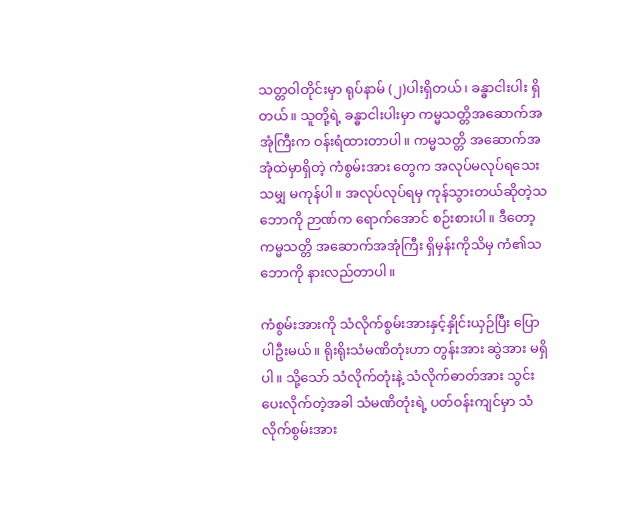သတ္တဝါတိုင်းမှာ ရုပ်နာမ် (၂)ပါးရှိတယ်၊ ခန္ဓာငါးပါး ရှိတယ်။ သူတို့ရဲ့ ခန္ဓာငါးပါးမှာ ကမ္မသတ္တိအဆောက်အအုံကြီးက ဝန်းရံထားတာပါ။ ကမ္မသတ္တိ အဆောက်အအုံထဲမှာရှိတဲ့ ကံစွမ်းအား တွေက အလုပ်မလုပ်ရသေးသမျှ မကုန်ပါ။ အလုပ်လုပ်ရမှ ကုန်သွားတယ်ဆိုတဲ့သဘောကို ဉာဏ်က ရောက်အောင် စဉ်းစားပါ။ ဒီတော့ ကမ္မသတ္တိ အဆောက်အအုံကြီး ရှိမှန်းကိုသိမှ ကံ၏သဘောကို နားလည်တာပါ။

ကံစွမ်းအားကို သံလိုက်စွမ်းအားနှင့်နှိုင်းယှဉ်ပြီး ပြောပါဦးမယ်။ ရိုးရိုးသံမဏိတုံးဟာ တွန်းအား ဆွဲအား မရှိပါ။ သို့သော် သံလိုက်တုံးနဲ့ သံလိုက်ဓာတ်အား သွင်းပေးလိုက်တဲ့အခါ သံမဏိတုံးရဲ့ ပတ်ဝန်းကျင်မှာ သံလိုက်စွမ်းအား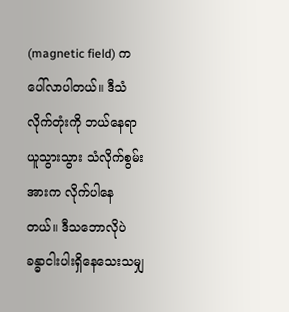(magnetic field) က ပေါ်လာပါတယ်။ ဒီသံလိုက်တုံးကို ဘယ်နေရာယူသွားသွား သံလိုက်စွမ်းအားက လိုက်ပါနေတယ်။ ဒီသဘောလိုပဲ ခန္ဓာငါးပါးရှိနေသေးသမျှ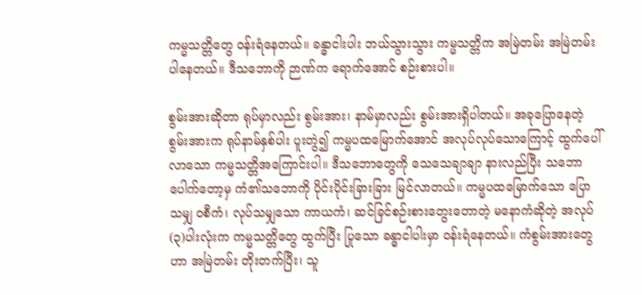ကမ္မသတ္တိတွေ ဝန်းရံနေတယ်။ ခန္ဓာငါးပါး ဘယ်သွားသွား ကမ္မသတ္တိက အမြဲတမ်း အမြဲတမ်း ပါနေတယ်။ ဒီသဘောကို ဉာဏ်က ရောက်အောင် စဉ်းစားပါ။

စွမ်းအားဆိုတာ ရုပ်မှာလည်း စွမ်းအား၊ နာမ်မှာလည်း စွမ်းအားရှိပါတယ်။ အခုပြောနေတဲ့ စွမ်းအားက ရုပ်နာမ်နှစ်ပါး ပူးတွဲ၍ ကမ္မပထမြောက်အောင် အလုပ်လုပ်သောကြောင့် ထွက်ပေါ်လာသော ကမ္မသတ္တိအကြောင်းပါ။ ဒီသဘောတွေကို သေသေချာချာ နားလည်ပြီး သဘောပေါက်တော့မှ ကံ၏သဘောကို ပိုင်းပိုင်းခြားခြား မြင်လာတယ်။ ကမ္မပထမြောက်သော ပြောသမျှ ဝစီကံ၊ လုပ်သမျှသော ကာယကံ၊ ဆင်ခြင်စဉ်းစားတွေးတောတဲ့ မနောကံဆိုတဲ့ အလုပ်(၃)ပါးလုံးက ကမ္မသတ္တိတွေ ထွက်ပြီး ပြုသော ခန္ဓာငါပါးမှာ ဝန်းရံနေတယ်။ ကံစွမ်းအားတွေဟာ အမြဲတမ်း တိုးတက်ပြီး၊ သူ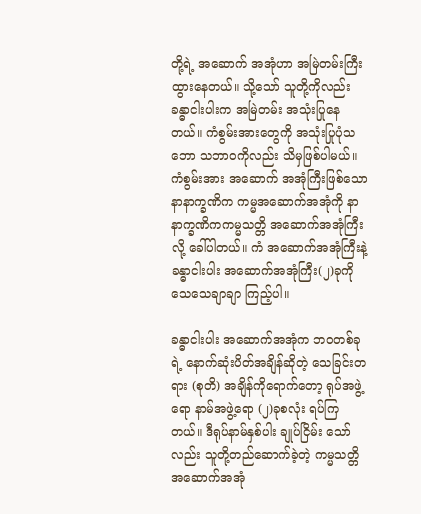တို့ရဲ့ အဆောက် အအုံဟာ အမြဲတမ်းကြီးထွားနေတယ်။ သို့သော် သူတို့ကိုလည်း ခန္ဓာငါးပါးက အမြဲတမ်း အသုံးပြုနေ တယ်။ ကံစွမ်းအားတွေကို အသုံးပြုပုံသဘော သဘာဝကိုလည်း သိမှဖြစ်ပါမယ်။ ကံစွမ်းအား အဆောက် အအုံကြီးဖြစ်သော နာနာက္ခဏိက ကမ္မအဆောက်အအုံကို နာနာက္ခဏိကကမ္မသတ္တိ အဆောက်အအုံကြီး လို့ ခေါ်ပါတယ်။ ကံ အဆောက်အအုံကြီးနဲ့ ခန္ဓာငါးပါး အဆောက်အအုံကြီး(၂)ခုကို သေသေချာချာ ကြည့်ပါ။

ခန္ဓာငါးပါး အဆောက်အအုံက ဘဝတစ်ခုရဲ့ နောက်ဆုံးပိတ်အချိန်ဆိုတဲ့ သေခြင်းတရား (စုတိ) အချိန်ကိုရောက်တော့ ရုပ်အဖွဲ့ရော နာမ်အဖွဲ့ရော (၂)ခုစလုံး ရပ်ကြတယ်။ ဒီရုပ်နာမ်နှစ်ပါး ချုပ်ငြိမ်း သော်လည်း သူတို့တည်ဆောက်ခဲ့တဲ့ ကမ္မသတ္တိအဆောက်အအုံ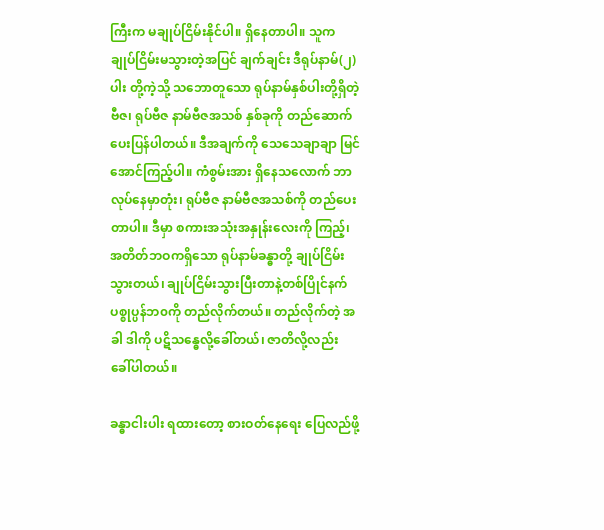ကြီးက မချုပ်ငြိမ်းနိုင်ပါ။ ရှိနေတာပါ။ သူက ချုပ်ငြိမ်းမသွားတဲ့အပြင် ချက်ချင်း ဒီရုပ်နာမ်(၂)ပါး တို့ကဲ့သို့ သဘောတူသော ရုပ်နာမ်နှစ်ပါးတို့ရှိတဲ့ ဗီဇ၊ ရုပ်ဗီဇ နာမ်ဗီဇအသစ် နှစ်ခုကို တည်ဆောက်ပေးပြန်ပါတယ်။ ဒီအချက်ကို သေသေချာချာ မြင်အောင်ကြည့်ပါ။ ကံစွမ်းအား ရှိနေသလောက် ဘာလုပ်နေမှာတုံး၊ ရုပ်ဗီဇ နာမ်ဗီဇအသစ်ကို တည်ပေးတာပါ။ ဒီမှာ စကားအသုံးအနှုန်းလေးကို ကြည့်၊ အတိတ်ဘဝကရှိသော ရုပ်နာမ်ခန္ဓာတို့ ချုပ်ငြိမ်းသွားတယ်၊ ချုပ်ငြိမ်းသွားပြီးတာနဲ့တစ်ပြိုင်နက် ပစ္စုပ္ပန်ဘ၀ကို တည်လိုက်တယ်။ တည်လိုက်တဲ့ အခါ ဒါကို ပဋိသန္ဓေလို့ခေါ်တယ်၊ ဇာတိလို့လည်း ခေါ်ပါတယ်။

ခန္ဓာငါးပါး ရထားတော့ စားဝတ်နေရေး ပြေလည်ဖို့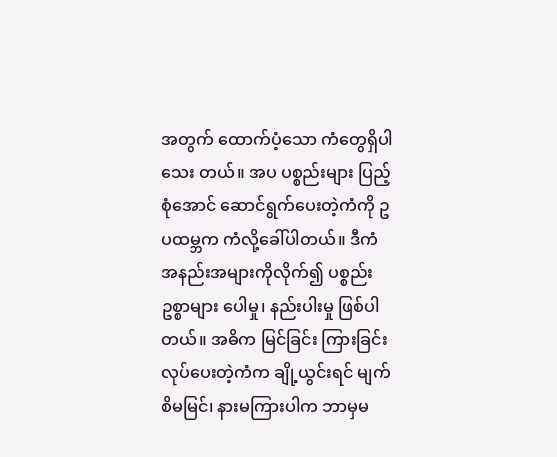အတွက် ထောက်ပံ့သော ကံတွေရှိပါသေး တယ်။ အပ ပစ္စည်းများ ပြည့်စုံအောင် ဆောင်ရွက်ပေးတဲ့ကံကို ဥပထမ္ဘက ကံလို့ခေါ်ပါတယ်။ ဒီကံ အနည်းအများကိုလိုက်၍ ပစ္စည်းဥစ္စာများ ပေါမှု၊ နည်းပါးမှု ဖြစ်ပါတယ်။ အဓိက မြင်ခြင်း ကြားခြင်း လုပ်ပေးတဲ့ကံက ချို့ယွင်းရင် မျက်စိမမြင်၊ နားမကြားပါက ဘာမှမ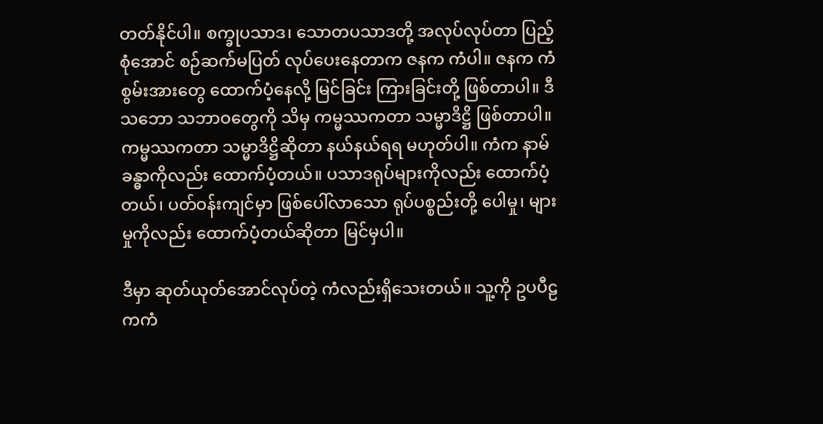တတ်နိုင်ပါ။ စက္ခုပသာဒ၊ သောတပသာဒတို့ အလုပ်လုပ်တာ ပြည့်စုံအောင် စဉ်ဆက်မပြတ် လုပ်ပေးနေတာက ဇနက ကံပါ။ ဇနက ကံစွမ်းအားတွေ ထောက်ပံ့နေလို့ မြင်ခြင်း ကြားခြင်းတို့ ဖြစ်တာပါ။ ဒီသဘော သဘာဝတွေကို သိမှ ကမ္မဿကတာ သမ္မာဒိဋ္ဌိ ဖြစ်တာပါ။ ကမ္မဿကတာ သမ္မာဒိဋ္ဌိဆိုတာ နယ်နယ်ရရ မဟုတ်ပါ။ ကံက နာမ်ခန္ဓာကိုလည်း ထောက်ပံ့တယ်။ ပသာဒရုပ်များကိုလည်း ထောက်ပံ့တယ်၊ ပတ်ဝန်းကျင်မှာ ဖြစ်ပေါ်လာသော ရုပ်ပစ္စည်းတို့ ပေါမှု၊ များမှုကိုလည်း ထောက်ပံ့တယ်ဆိုတာ မြင်မှပါ။

ဒီမှာ ဆုတ်ယုတ်အောင်လုပ်တဲ့ ကံလည်းရှိသေးတယ်။ သူ့ကို ဥပပီဠကကံ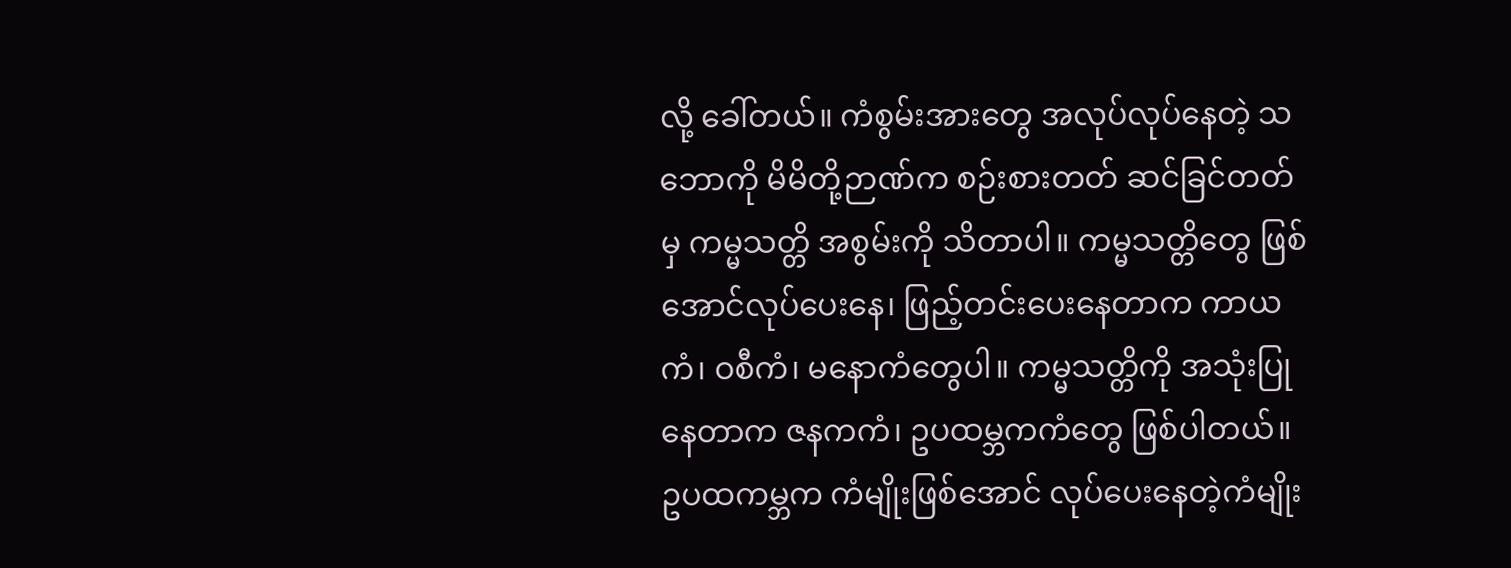လို့ ခေါ်တယ်။ ကံစွမ်းအားတွေ အလုပ်လုပ်နေတဲ့ သဘောကို မိမိတို့ဉာဏ်က စဉ်းစားတတ် ဆင်ခြင်တတ်မှ ကမ္မသတ္တိ အစွမ်းကို သိတာပါ။ ကမ္မသတ္တိတွေ ဖြစ်အောင်လုပ်ပေးနေ၊ ဖြည့်တင်းပေးနေတာက ကာယကံ၊ ဝစီကံ၊ မနောကံတွေပါ။ ကမ္မသတ္တိကို အသုံးပြုနေတာက ဇနကကံ၊ ဥပထမ္ဘကကံတွေ ဖြစ်ပါတယ်။ ဥပထကမ္ဘက ကံမျိုးဖြစ်အောင် လုပ်ပေးနေတဲ့ကံမျိုး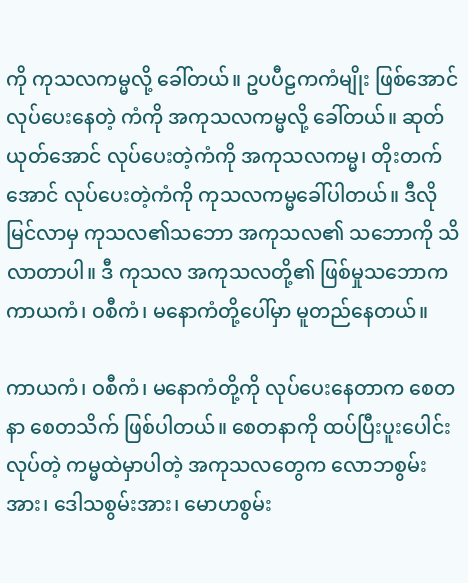ကို ကုသလကမ္မလို့ ခေါ်တယ်။ ဥပပီဠကကံမျိုး ဖြစ်အောင် လုပ်ပေးနေတဲ့ ကံကို အကုသလကမ္မလို့ ခေါ်တယ်။ ဆုတ်ယုတ်အောင် လုပ်ပေးတဲ့ကံကို အကုသလကမ္မ၊ တိုးတက်အောင် လုပ်ပေးတဲ့ကံကို ကုသလကမ္မခေါ်ပါတယ်။ ဒီလိုမြင်လာမှ ကုသလ၏သဘော အကုသလ၏ သဘောကို သိလာတာပါ။ ဒီ ကုသလ အကုသလတို့၏ ဖြစ်မှုသဘောက ကာယကံ၊ ဝစီကံ၊ မနောကံတို့ပေါ်မှာ မူတည်နေတယ်။

ကာယကံ၊ ဝစီကံ၊ မနောကံတို့ကို လုပ်ပေးနေတာက စေတနာ စေတသိက် ဖြစ်ပါတယ်။ စေတနာကို ထပ်ပြီးပူးပေါင်းလုပ်တဲ့ ကမ္မထဲမှာပါတဲ့ အကုသလတွေက လောဘစွမ်းအား၊ ဒေါသစွမ်းအား၊ မောဟစွမ်း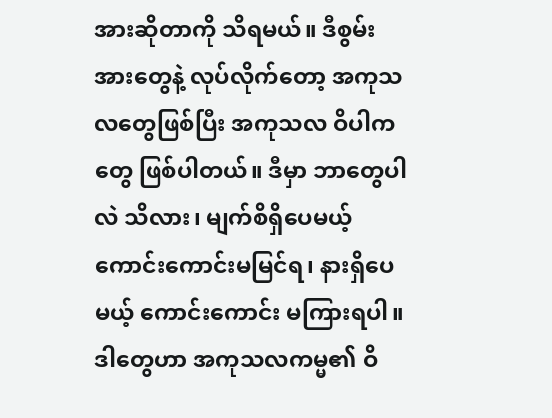အားဆိုတာကို သိရမယ်။ ဒီစွမ်းအားတွေနဲ့ လုပ်လိုက်တော့ အကုသလတွေဖြစ်ပြီး အကုသလ ဝိပါကတွေ ဖြစ်ပါတယ်။ ဒီမှာ ဘာတွေပါလဲ သိလား၊ မျက်စိရှိပေမယ့် ကောင်းကောင်းမမြင်ရ၊ နားရှိပေမယ့် ကောင်းကောင်း မကြားရပါ။ ဒါတွေဟာ အကုသလကမ္မ၏ ဝိ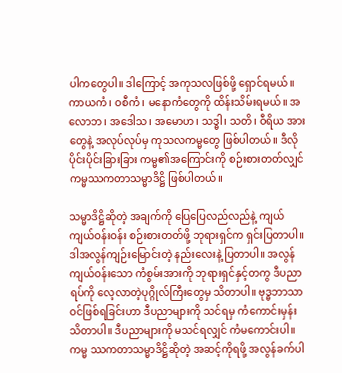ပါကတွေပါ။ ဒါကြောင့် အကုသလဖြစ်ဖို့ ရှောင်ရမယ်။ ကာယကံ၊ ဝစီကံ၊ မနောကံတွေကို ထိန်းသိမ်းရမယ်။ အလောဘ၊ အဒေါသ၊ အမောဟ၊ သဒ္ဓါ၊ သတိ၊ ဝီရိယ အားတွေနဲ့ အလုပ်လုပ်မှ ကုသလကမ္မတွေ ဖြစ်ပါတယ်။ ဒီလို ပိုင်းပိုင်းခြားခြား ကမ္မ၏အကြောင်းကို စဉ်းစားတတ်လျှင် ကမ္မဿကတာသမ္မာဒိဋ္ဌိ ဖြစ်ပါတယ်။

သမ္မာဒိဋ္ဌိဆိုတဲ့ အချက်ကို ပြေပြေလည်လည်နဲ့ ကျယ်ကျယ်ဝန်းဝန်း စဉ်းစားတတ်ဖို့ ဘုရားရှင်က ရှင်းပြတာပါ။ ဒါအလွန်ကျဉ်းမြောင်းတဲ့ နည်းလေးနဲ့ ပြတာပါ။ အလွန်ကျယ်ဝန်းသော ကံစွမ်းအားကို ဘုရားရှင်နှင့်တကွ ဒီပညာရပ်ကို လေ့လာတဲ့ပုဂ္ဂိုလ်ကြီးတွေမှ သိတာပါ။ ဗုဒ္ဓဘာသာဝင်ဖြစ်ရခြင်းဟာ ဒီပညာများကို သင်ရမှ ကံကောင်းမှန်းသိတာပါ။ ဒီပညာများကို မသင်ရလျှင် ကံမကောင်းပါ။ ကမ္မ ဿကတာသမ္မာဒိဋ္ဌိဆိုတဲ့ အဆင့်ကိုရဖို့ အလွန်ခက်ပါ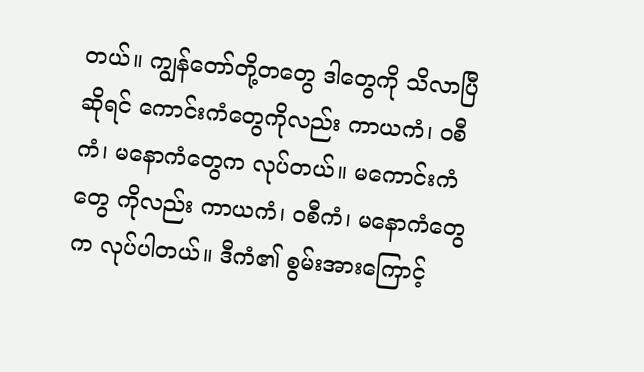တယ်။ ကျွန်တော်တို့တတွေ ဒါတွေကို သိလာပြီဆိုရင် ကောင်းကံတွေကိုလည်း ကာယကံ၊ ဝစီကံ၊ မနောကံတွေက လုပ်တယ်။ မကောင်းကံတွေ ကိုလည်း ကာယကံ၊ ဝစီကံ၊ မနောကံတွေက လုပ်ပါတယ်။ ဒီကံ၏ စွမ်းအားကြောင့်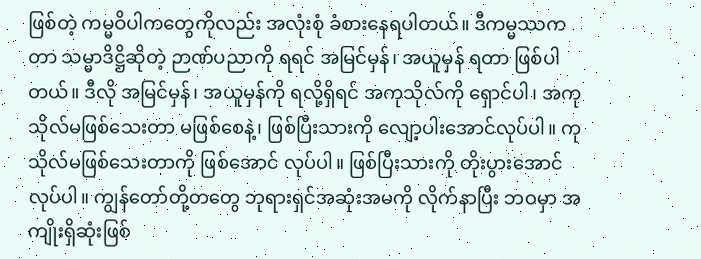ဖြစ်တဲ့ ကမ္မဝိပါကတွေကိုလည်း အလုံးစုံ ခံစားနေရပါတယ်။ ဒီကမ္မဿကတာ သမ္မာဒိဋ္ဌိဆိုတဲ့ ဉာဏ်ပညာကို ရရင် အမြင်မှန်၊ အယူမှန် ရတာ ဖြစ်ပါတယ်။ ဒီလို အမြင်မှန်၊ အယူမှန်ကို ရလို့ရှိရင် အကုသိုလ်ကို ရှောင်ပါ၊ အကုသိုလ်မဖြစ်သေးတာ မဖြစ်စေနဲ့၊ ဖြစ်ပြီးသားကို လျော့ပါးအောင်လုပ်ပါ။ ကုသိုလ်မဖြစ်သေးတာကို ဖြစ်အောင် လုပ်ပါ။ ဖြစ်ပြီးသားကို တိုးပွားအောင်လုပ်ပါ။ ကျွန်တော်တို့တတွေ ဘုရားရှင်အဆုံးအမကို လိုက်နာပြီး ဘဝမှာ အကျိုးရှိဆုံးဖြစ်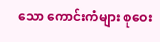သော ကောင်းကံများ စုဝေး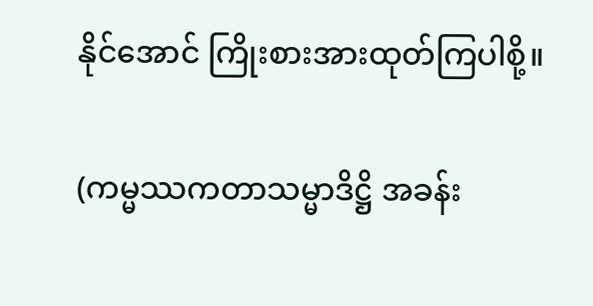နိုင်အောင် ကြိုးစားအားထုတ်ကြပါစို့။

(ကမ္မဿကတာသမ္မာဒိဋ္ဌိ အခန်း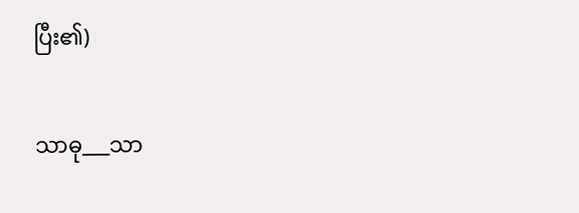ပြီး၏)

သာဓု___သာ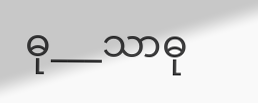ဓု___သာဓု